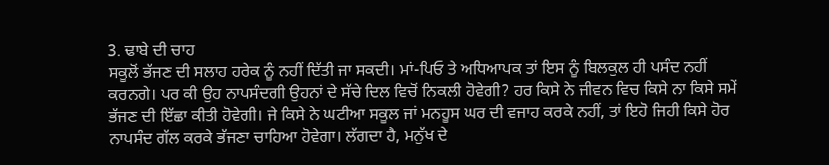3. ਢਾਬੇ ਦੀ ਚਾਹ
ਸਕੂਲੋਂ ਭੱਜਣ ਦੀ ਸਲਾਹ ਹਰੇਕ ਨੂੰ ਨਹੀਂ ਦਿੱਤੀ ਜਾ ਸਕਦੀ। ਮਾਂ-ਪਿਓ ਤੇ ਅਧਿਆਪਕ ਤਾਂ ਇਸ ਨੂੰ ਬਿਲਕੁਲ ਹੀ ਪਸੰਦ ਨਹੀਂ ਕਰਨਗੇ। ਪਰ ਕੀ ਉਹ ਨਾਪਸੰਦਗੀ ਉਹਨਾਂ ਦੇ ਸੱਚੇ ਦਿਲ ਵਿਚੋਂ ਨਿਕਲੀ ਹੋਵੇਗੀ? ਹਰ ਕਿਸੇ ਨੇ ਜੀਵਨ ਵਿਚ ਕਿਸੇ ਨਾ ਕਿਸੇ ਸਮੇਂ ਭੱਜਣ ਦੀ ਇੱਛਾ ਕੀਤੀ ਹੋਵੇਗੀ। ਜੇ ਕਿਸੇ ਨੇ ਘਟੀਆ ਸਕੂਲ ਜਾਂ ਮਨਹੂਸ ਘਰ ਦੀ ਵਜਾਹ ਕਰਕੇ ਨਹੀਂ, ਤਾਂ ਇਹੋ ਜਿਹੀ ਕਿਸੇ ਹੋਰ ਨਾਪਸੰਦ ਗੱਲ ਕਰਕੇ ਭੱਜਣਾ ਚਾਹਿਆ ਹੋਵੇਗਾ। ਲੱਗਦਾ ਹੈ, ਮਨੁੱਖ ਦੇ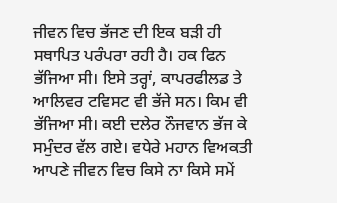ਜੀਵਨ ਵਿਚ ਭੱਜਣ ਦੀ ਇਕ ਬੜੀ ਹੀ ਸਥਾਪਿਤ ਪਰੰਪਰਾ ਰਹੀ ਹੈ। ਹਕ ਫਿਨ ਭੱਜਿਆ ਸੀ। ਇਸੇ ਤਰ੍ਹਾਂ, ਕਾਪਰਫੀਲਡ ਤੇ ਆਲਿਵਰ ਟਵਿਸਟ ਵੀ ਭੱਜੇ ਸਨ। ਕਿਮ ਵੀ ਭੱਜਿਆ ਸੀ। ਕਈ ਦਲੇਰ ਨੌਜਵਾਨ ਭੱਜ ਕੇ ਸਮੁੰਦਰ ਵੱਲ ਗਏ। ਵਧੇਰੇ ਮਹਾਨ ਵਿਅਕਤੀ ਆਪਣੇ ਜੀਵਨ ਵਿਚ ਕਿਸੇ ਨਾ ਕਿਸੇ ਸਮੇਂ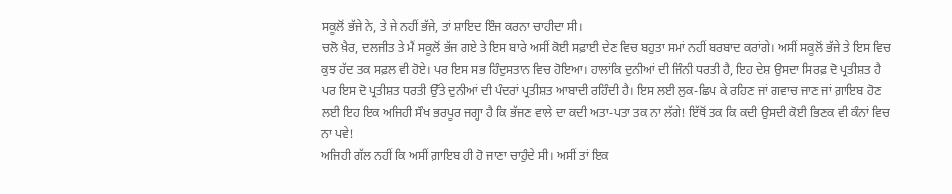ਸਕੂਲੋਂ ਭੱਜੇ ਨੇ, ਤੇ ਜੇ ਨਹੀਂ ਭੱਜੇ, ਤਾਂ ਸ਼ਾਇਦ ਇੰਜ ਕਰਨਾ ਚਾਹੀਦਾ ਸੀ।
ਚਲੋ ਖ਼ੈਰ, ਦਲਜੀਤ ਤੇ ਮੈਂ ਸਕੂਲੋਂ ਭੱਜ ਗਏ ਤੇ ਇਸ ਬਾਰੇ ਅਸੀਂ ਕੋਈ ਸਫ਼ਾਈ ਦੇਣ ਵਿਚ ਬਹੁਤਾ ਸਮਾਂ ਨਹੀਂ ਬਰਬਾਦ ਕਰਾਂਗੇ। ਅਸੀਂ ਸਕੂਲੋਂ ਭੱਜੇ ਤੇ ਇਸ ਵਿਚ ਕੁਝ ਹੱਦ ਤਕ ਸਫ਼ਲ ਵੀ ਹੋਏ। ਪਰ ਇਸ ਸਭ ਹਿੰਦੁਸਤਾਨ ਵਿਚ ਹੋਇਆ। ਹਾਲਾਂਕਿ ਦੁਨੀਆਂ ਦੀ ਜਿੰਨੀ ਧਰਤੀ ਹੈ, ਇਹ ਦੇਸ਼ ਉਸਦਾ ਸਿਰਫ਼ ਦੋ ਪ੍ਰਤੀਸ਼ਤ ਹੈ ਪਰ ਇਸ ਦੋ ਪ੍ਰਤੀਸ਼ਤ ਧਰਤੀ ਉੱਤੇ ਦੁਨੀਆਂ ਦੀ ਪੰਦਰਾਂ ਪ੍ਰਤੀਸ਼ਤ ਆਬਾਦੀ ਰਹਿੰਦੀ ਹੈ। ਇਸ ਲਈ ਲੁਕ-ਛਿਪ ਕੇ ਰਹਿਣ ਜਾਂ ਗਵਾਚ ਜਾਣ ਜਾਂ ਗ਼ਾਇਬ ਹੋਣ ਲਈ ਇਹ ਇਕ ਅਜਿਹੀ ਸੌਖ ਭਰਪੂਰ ਜਗ੍ਹਾ ਹੈ ਕਿ ਭੱਜਣ ਵਾਲੇ ਦਾ ਕਦੀ ਅਤਾ-ਪਤਾ ਤਕ ਨਾ ਲੱਗੇ! ਇੱਥੋਂ ਤਕ ਕਿ ਕਦੀ ਉਸਦੀ ਕੋਈ ਭਿਣਕ ਵੀ ਕੰਨਾਂ ਵਿਚ ਨਾ ਪਵੇ!
ਅਜਿਹੀ ਗੱਲ ਨਹੀਂ ਕਿ ਅਸੀਂ ਗ਼ਾਇਬ ਹੀ ਹੋ ਜਾਣਾ ਚਾਹੁੰਦੇ ਸੀ। ਅਸੀਂ ਤਾਂ ਇਕ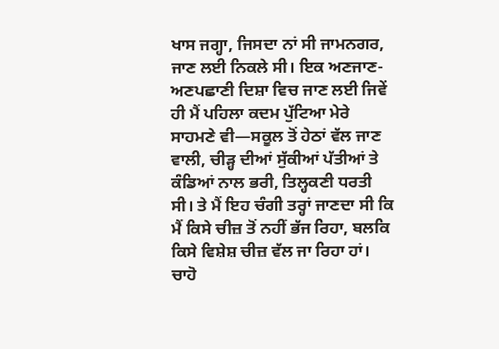ਖਾਸ ਜਗ੍ਹਾ, ਜਿਸਦਾ ਨਾਂ ਸੀ ਜਾਮਨਗਰ, ਜਾਣ ਲਈ ਨਿਕਲੇ ਸੀ। ਇਕ ਅਣਜਾਣ-ਅਣਪਛਾਣੀ ਦਿਸ਼ਾ ਵਿਚ ਜਾਣ ਲਈ ਜਿਵੇਂ ਹੀ ਮੈਂ ਪਹਿਲਾ ਕਦਮ ਪੁੱਟਿਆ ਮੇਰੇ ਸਾਹਮਣੇ ਵੀ—ਸਕੂਲ ਤੋਂ ਹੇਠਾਂ ਵੱਲ ਜਾਣ ਵਾਲੀ, ਚੀੜ੍ਹ ਦੀਆਂ ਸੁੱਕੀਆਂ ਪੱਤੀਆਂ ਤੇ ਕੰਡਿਆਂ ਨਾਲ ਭਰੀ, ਤਿਲ੍ਹਕਣੀ ਧਰਤੀ ਸੀ। ਤੇ ਮੈਂ ਇਹ ਚੰਗੀ ਤਰ੍ਹਾਂ ਜਾਣਦਾ ਸੀ ਕਿ ਮੈਂ ਕਿਸੇ ਚੀਜ਼ ਤੋਂ ਨਹੀਂ ਭੱਜ ਰਿਹਾ, ਬਲਕਿ ਕਿਸੇ ਵਿਸ਼ੇਸ਼ ਚੀਜ਼ ਵੱਲ ਜਾ ਰਿਹਾ ਹਾਂ। ਚਾਹੋ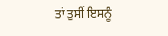ਤਾਂ ਤੁਸੀਂ ਇਸਨੂੰ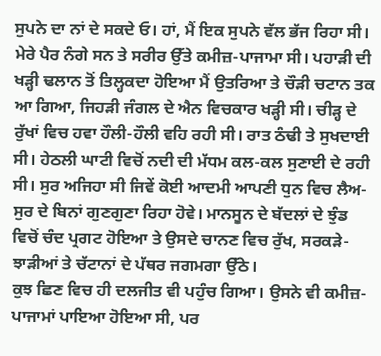ਸੁਪਨੇ ਦਾ ਨਾਂ ਦੇ ਸਕਦੇ ਓ। ਹਾਂ, ਮੈਂ ਇਕ ਸੁਪਨੇ ਵੱਲ ਭੱਜ ਰਿਹਾ ਸੀ।
ਮੇਰੇ ਪੈਰ ਨੰਗੇ ਸਨ ਤੇ ਸਰੀਰ ਉੱਤੇ ਕਮੀਜ਼-ਪਾਜਾਮਾ ਸੀ। ਪਹਾੜੀ ਦੀ ਖੜ੍ਹੀ ਢਲਾਨ ਤੋਂ ਤਿਲ੍ਹਕਦਾ ਹੋਇਆ ਮੈਂ ਉਤਰਿਆ ਤੇ ਚੌੜੀ ਚਟਾਨ ਤਕ ਆ ਗਿਆ, ਜਿਹੜੀ ਜੰਗਲ ਦੇ ਐਨ ਵਿਚਕਾਰ ਖੜ੍ਹੀ ਸੀ। ਚੀੜ੍ਹ ਦੇ ਰੁੱਖਾਂ ਵਿਚ ਹਵਾ ਹੌਲੀ-ਹੌਲੀ ਵਹਿ ਰਹੀ ਸੀ। ਰਾਤ ਠੰਢੀ ਤੇ ਸੁਖਦਾਈ ਸੀ। ਹੇਠਲੀ ਘਾਟੀ ਵਿਚੋਂ ਨਦੀ ਦੀ ਮੱਧਮ ਕਲ-ਕਲ ਸੁਣਾਈ ਦੇ ਰਹੀ ਸੀ। ਸੁਰ ਅਜਿਹਾ ਸੀ ਜਿਵੇਂ ਕੋਈ ਆਦਮੀ ਆਪਣੀ ਧੁਨ ਵਿਚ ਲੈਅ-ਸੁਰ ਦੇ ਬਿਨਾਂ ਗੁਣਗੁਣਾ ਰਿਹਾ ਹੋਵੇ। ਮਾਨਸੂਨ ਦੇ ਬੱਦਲਾਂ ਦੇ ਝੁੰਡ ਵਿਚੋਂ ਚੰਦ ਪ੍ਰਗਟ ਹੋਇਆ ਤੇ ਉਸਦੇ ਚਾਨਣ ਵਿਚ ਰੁੱਖ, ਸਰਕੜੇ-ਝਾੜੀਆਂ ਤੇ ਚੱਟਾਨਾਂ ਦੇ ਪੱਥਰ ਜਗਮਗਾ ਉੱਠੇ।
ਕੁਝ ਛਿਣ ਵਿਚ ਹੀ ਦਲਜੀਤ ਵੀ ਪਹੁੰਚ ਗਿਆ। ਉਸਨੇ ਵੀ ਕਮੀਜ਼-ਪਾਜਾਮਾਂ ਪਾਇਆ ਹੋਇਆ ਸੀ, ਪਰ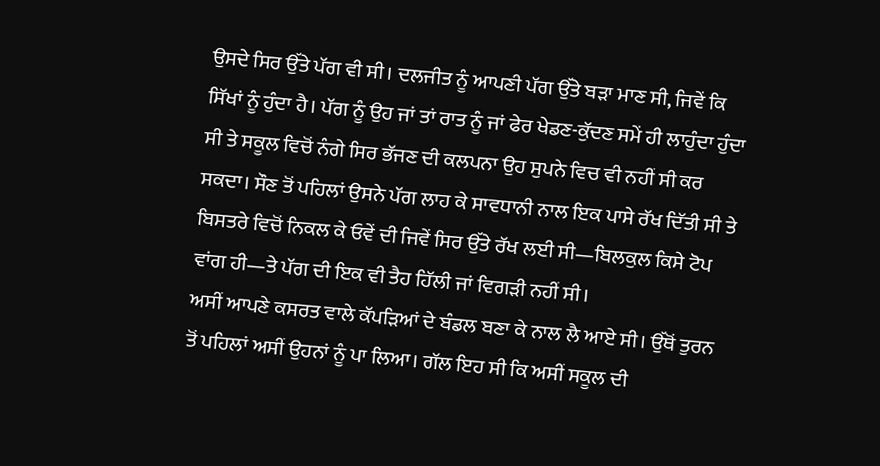ਉਸਦੇ ਸਿਰ ਉੱਤੇ ਪੱਗ ਵੀ ਸੀ। ਦਲਜੀਤ ਨੂੰ ਆਪਣੀ ਪੱਗ ਉੱਤੇ ਬੜਾ ਮਾਣ ਸੀ, ਜਿਵੇਂ ਕਿ ਸਿੱਖਾਂ ਨੂੰ ਹੁੰਦਾ ਹੈ। ਪੱਗ ਨੂੰ ਉਹ ਜਾਂ ਤਾਂ ਰਾਤ ਨੂੰ ਜਾਂ ਫੇਰ ਖੇਡਣ-ਕੁੱਦਣ ਸਮੇਂ ਹੀ ਲਾਹੁੰਦਾ ਹੁੰਦਾ ਸੀ ਤੇ ਸਕੂਲ ਵਿਚੋਂ ਨੰਗੇ ਸਿਰ ਭੱਜਣ ਦੀ ਕਲਪਨਾ ਉਹ ਸੁਪਨੇ ਵਿਚ ਵੀ ਨਹੀਂ ਸੀ ਕਰ ਸਕਦਾ। ਸੌਣ ਤੋਂ ਪਹਿਲਾਂ ਉਸਨੇ ਪੱਗ ਲਾਹ ਕੇ ਸਾਵਧਾਨੀ ਨਾਲ ਇਕ ਪਾਸੇ ਰੱਖ ਦਿੱਤੀ ਸੀ ਤੇ ਬਿਸਤਰੇ ਵਿਚੋਂ ਨਿਕਲ ਕੇ ਓਵੇਂ ਦੀ ਜਿਵੇਂ ਸਿਰ ਉੱਤੇ ਰੱਖ ਲਈ ਸੀ—ਬਿਲਕੁਲ ਕਿਸੇ ਟੋਪ ਵਾਂਗ ਹੀ—ਤੇ ਪੱਗ ਦੀ ਇਕ ਵੀ ਤੈਹ ਹਿੱਲੀ ਜਾਂ ਵਿਗੜੀ ਨਹੀਂ ਸੀ।
ਅਸੀਂ ਆਪਣੇ ਕਸਰਤ ਵਾਲੇ ਕੱਪੜਿਆਂ ਦੇ ਬੰਡਲ ਬਣਾ ਕੇ ਨਾਲ ਲੈ ਆਏ ਸੀ। ਉੱਥੋਂ ਤੁਰਨ ਤੋਂ ਪਹਿਲਾਂ ਅਸੀਂ ਉਹਨਾਂ ਨੂੰ ਪਾ ਲਿਆ। ਗੱਲ ਇਹ ਸੀ ਕਿ ਅਸੀਂ ਸਕੂਲ ਦੀ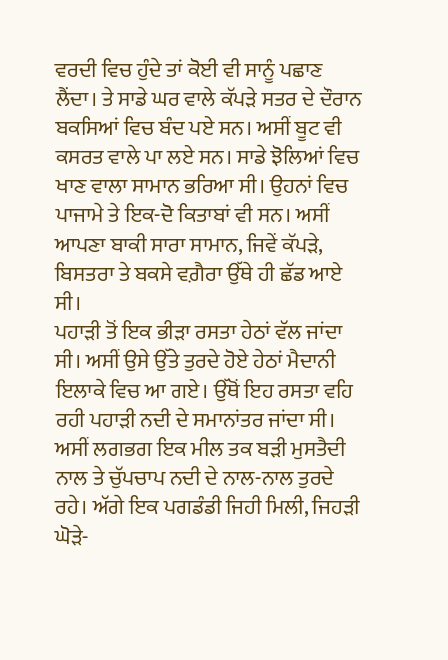ਵਰਦੀ ਵਿਚ ਹੁੰਦੇ ਤਾਂ ਕੋਈ ਵੀ ਸਾਨੂੰ ਪਛਾਣ ਲੈਂਦਾ। ਤੇ ਸਾਡੇ ਘਰ ਵਾਲੇ ਕੱਪੜੇ ਸਤਰ ਦੇ ਦੌਰਾਨ ਬਕਸਿਆਂ ਵਿਚ ਬੰਦ ਪਏ ਸਨ। ਅਸੀਂ ਬੂਟ ਵੀ ਕਸਰਤ ਵਾਲੇ ਪਾ ਲਏ ਸਨ। ਸਾਡੇ ਝੋਲਿਆਂ ਵਿਚ ਖਾਣ ਵਾਲਾ ਸਾਮਾਨ ਭਰਿਆ ਸੀ। ਉਹਨਾਂ ਵਿਚ ਪਾਜਾਮੇ ਤੇ ਇਕ-ਦੋ ਕਿਤਾਬਾਂ ਵੀ ਸਨ। ਅਸੀਂ ਆਪਣਾ ਬਾਕੀ ਸਾਰਾ ਸਾਮਾਨ, ਜਿਵੇਂ ਕੱਪੜੇ, ਬਿਸਤਰਾ ਤੇ ਬਕਸੇ ਵਗ਼ੈਰਾ ਉੱਥੇ ਹੀ ਛੱਡ ਆਏ ਸੀ।
ਪਹਾੜੀ ਤੋਂ ਇਕ ਭੀੜਾ ਰਸਤਾ ਹੇਠਾਂ ਵੱਲ ਜਾਂਦਾ ਸੀ। ਅਸੀਂ ਉਸੇ ਉੱਤੇ ਤੁਰਦੇ ਹੋਏ ਹੇਠਾਂ ਮੈਦਾਨੀ ਇਲਾਕੇ ਵਿਚ ਆ ਗਏ। ਉੱਥੋਂ ਇਹ ਰਸਤਾ ਵਹਿ ਰਹੀ ਪਹਾੜੀ ਨਦੀ ਦੇ ਸਮਾਨਾਂਤਰ ਜਾਂਦਾ ਸੀ। ਅਸੀਂ ਲਗਭਗ ਇਕ ਮੀਲ ਤਕ ਬੜੀ ਮੁਸਤੈਦੀ ਨਾਲ ਤੇ ਚੁੱਪਚਾਪ ਨਦੀ ਦੇ ਨਾਲ-ਨਾਲ ਤੁਰਦੇ ਰਹੇ। ਅੱਗੇ ਇਕ ਪਗਡੰਡੀ ਜਿਹੀ ਮਿਲੀ, ਜਿਹੜੀ ਘੋੜੇ-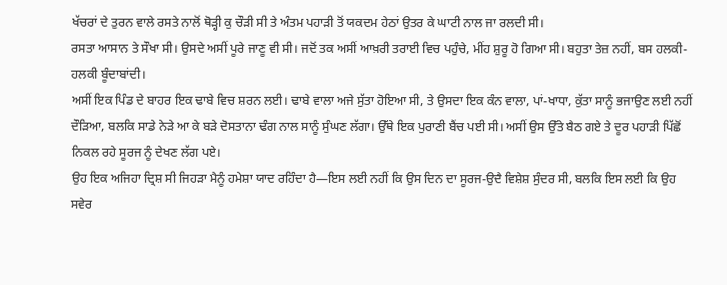ਖੱਚਰਾਂ ਦੇ ਤੁਰਨ ਵਾਲੇ ਰਸਤੇ ਨਾਲੋਂ ਥੋੜ੍ਹੀ ਕੁ ਚੌੜੀ ਸੀ ਤੇ ਅੰਤਮ ਪਹਾੜੀ ਤੋਂ ਯਕਦਮ ਹੇਠਾਂ ਉਤਰ ਕੇ ਘਾਟੀ ਨਾਲ ਜਾ ਰਲਦੀ ਸੀ।
ਰਸਤਾ ਆਸਾਨ ਤੇ ਸੌਖਾ ਸੀ। ਉਸਦੇ ਅਸੀਂ ਪੂਰੇ ਜਾਣੂ ਵੀ ਸੀ। ਜਦੋਂ ਤਕ ਅਸੀਂ ਆਖ਼ਰੀ ਤਰਾਈ ਵਿਚ ਪਹੁੰਚੇ, ਮੀਂਹ ਸ਼ੁਰੂ ਹੋ ਗਿਆ ਸੀ। ਬਹੁਤਾ ਤੇਜ਼ ਨਹੀਂ, ਬਸ ਹਲਕੀ-ਹਲਕੀ ਬੂੰਦਾਬਾਂਦੀ।
ਅਸੀਂ ਇਕ ਪਿੰਡ ਦੇ ਬਾਹਰ ਇਕ ਢਾਬੇ ਵਿਚ ਸ਼ਰਨ ਲਈ। ਢਾਬੇ ਵਾਲਾ ਅਜੇ ਸੁੱਤਾ ਹੋਇਆ ਸੀ, ਤੇ ਉਸਦਾ ਇਕ ਕੰਨ ਵਾਲਾ, ਪਾਂ-ਖਾਧਾ, ਕੁੱਤਾ ਸਾਨੂੰ ਭਜਾਉਣ ਲਈ ਨਹੀਂ ਦੌੜਿਆ, ਬਲਕਿ ਸਾਡੇ ਨੇੜੇ ਆ ਕੇ ਬੜੇ ਦੋਸਤਾਨਾ ਢੰਗ ਨਾਲ ਸਾਨੂੰ ਸੁੰਘਣ ਲੱਗਾ। ਉੱਥੇ ਇਕ ਪੁਰਾਣੀ ਬੈਂਚ ਪਈ ਸੀ। ਅਸੀਂ ਉਸ ਉੱਤੇ ਬੈਠ ਗਏ ਤੇ ਦੂਰ ਪਹਾੜੀ ਪਿੱਛੋਂ ਨਿਕਲ ਰਹੇ ਸੂਰਜ ਨੂੰ ਦੇਖਣ ਲੱਗ ਪਏ।
ਉਹ ਇਕ ਅਜਿਹਾ ਦ੍ਰਿਸ਼ ਸੀ ਜਿਹੜਾ ਮੈਨੂੰ ਹਮੇਸ਼ਾ ਯਾਦ ਰਹਿੰਦਾ ਹੈ—ਇਸ ਲਈ ਨਹੀਂ ਕਿ ਉਸ ਦਿਨ ਦਾ ਸੂਰਜ-ਉਦੈ ਵਿਸ਼ੇਸ਼ ਸੁੰਦਰ ਸੀ, ਬਲਕਿ ਇਸ ਲਈ ਕਿ ਉਹ ਸਵੇਰ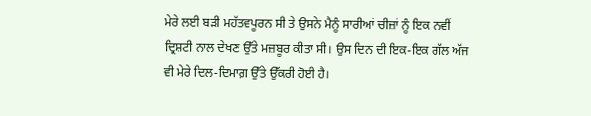ਮੇਰੇ ਲਈ ਬੜੀ ਮਹੱਤਵਪੂਰਨ ਸੀ ਤੇ ਉਸਨੇ ਮੈਨੂੰ ਸਾਰੀਆਂ ਚੀਜ਼ਾਂ ਨੂੰ ਇਕ ਨਵੀਂ ਦ੍ਰਿਸ਼ਟੀ ਨਾਲ ਦੇਖਣ ਉੱਤੇ ਮਜ਼ਬੂਰ ਕੀਤਾ ਸੀ। ਉਸ ਦਿਨ ਦੀ ਇਕ-ਇਕ ਗੱਲ ਅੱਜ ਵੀ ਮੇਰੇ ਦਿਲ-ਦਿਮਾਗ਼ ਉੱਤੇ ਉੱਕਰੀ ਹੋਈ ਹੈ।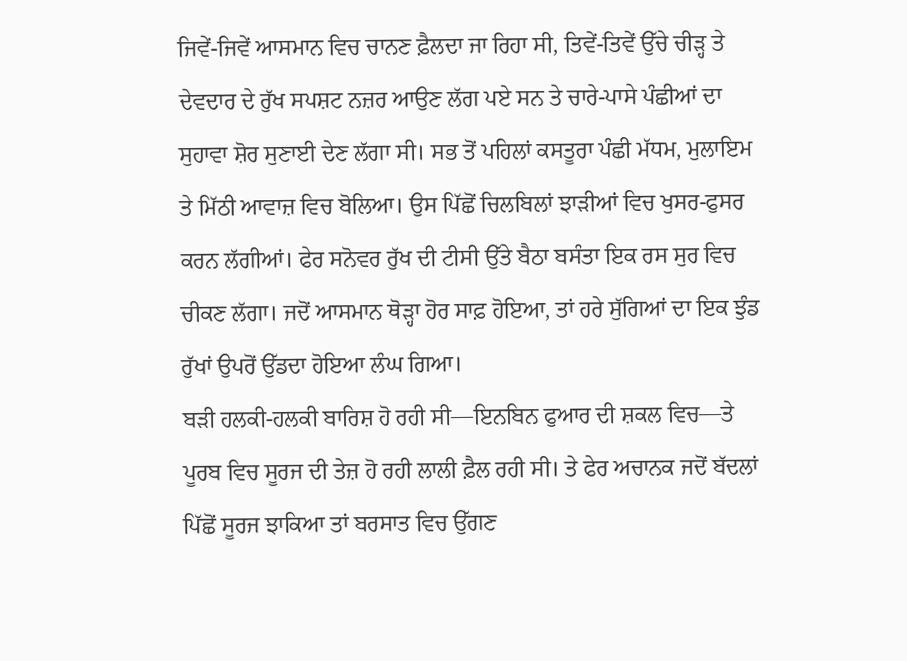ਜਿਵੇਂ-ਜਿਵੇਂ ਆਸਮਾਨ ਵਿਚ ਚਾਨਣ ਫ਼ੈਲਦਾ ਜਾ ਰਿਹਾ ਸੀ, ਤਿਵੇਂ-ਤਿਵੇਂ ਉੱਚੇ ਚੀੜ੍ਹ ਤੇ ਦੇਵਦਾਰ ਦੇ ਰੁੱਖ ਸਪਸ਼ਟ ਨਜ਼ਰ ਆਉਣ ਲੱਗ ਪਏ ਸਨ ਤੇ ਚਾਰੇ-ਪਾਸੇ ਪੰਛੀਆਂ ਦਾ ਸੁਹਾਵਾ ਸ਼ੋਰ ਸੁਣਾਈ ਦੇਣ ਲੱਗਾ ਸੀ। ਸਭ ਤੋਂ ਪਹਿਲਾਂ ਕਸਤੂਰਾ ਪੰਛੀ ਮੱਧਮ, ਮੁਲਾਇਮ ਤੇ ਮਿੱਠੀ ਆਵਾਜ਼ ਵਿਚ ਬੋਲਿਆ। ਉਸ ਪਿੱਛੋਂ ਚਿਲਬਿਲਾਂ ਝਾੜੀਆਂ ਵਿਚ ਖੁਸਰ-ਫੁਸਰ ਕਰਨ ਲੱਗੀਆਂ। ਫੇਰ ਸਨੋਵਰ ਰੁੱਖ ਦੀ ਟੀਸੀ ਉੱਤੇ ਬੈਠਾ ਬਸੰਤਾ ਇਕ ਰਸ ਸੁਰ ਵਿਚ ਚੀਕਣ ਲੱਗਾ। ਜਦੋਂ ਆਸਮਾਨ ਥੋੜ੍ਹਾ ਹੋਰ ਸਾਫ਼ ਹੋਇਆ, ਤਾਂ ਹਰੇ ਸੁੱਗਿਆਂ ਦਾ ਇਕ ਝੁੰਡ ਰੁੱਖਾਂ ਉਪਰੋਂ ਉੱਡਦਾ ਹੋਇਆ ਲੰਘ ਗਿਆ।
ਬੜੀ ਹਲਕੀ-ਹਲਕੀ ਬਾਰਿਸ਼ ਹੋ ਰਹੀ ਸੀ—ਇਨਬਿਨ ਫੁਆਰ ਦੀ ਸ਼ਕਲ ਵਿਚ—ਤੇ ਪੂਰਬ ਵਿਚ ਸੂਰਜ ਦੀ ਤੇਜ਼ ਹੋ ਰਹੀ ਲਾਲੀ ਫ਼ੈਲ ਰਹੀ ਸੀ। ਤੇ ਫੇਰ ਅਚਾਨਕ ਜਦੋਂ ਬੱਦਲਾਂ ਪਿੱਛੋਂ ਸੂਰਜ ਝਾਕਿਆ ਤਾਂ ਬਰਸਾਤ ਵਿਚ ਉੱਗਣ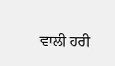ਵਾਲੀ ਹਰੀ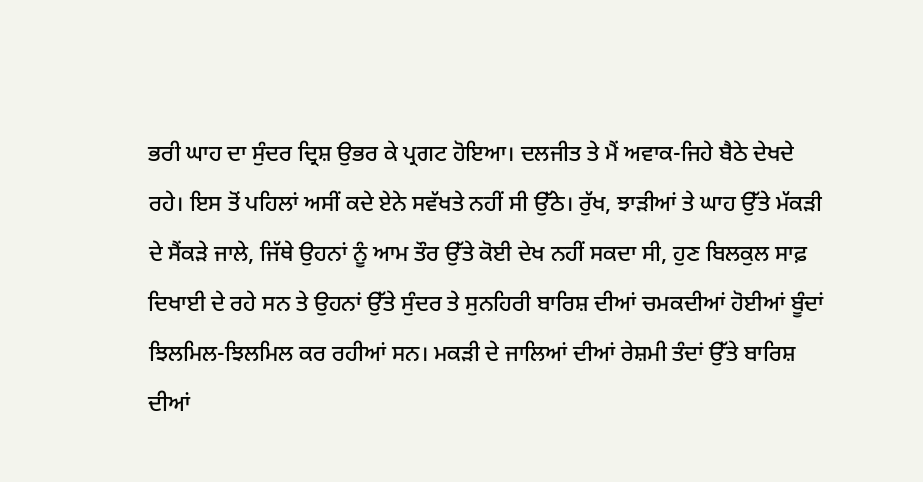ਭਰੀ ਘਾਹ ਦਾ ਸੁੰਦਰ ਦ੍ਰਿਸ਼ ਉਭਰ ਕੇ ਪ੍ਰਗਟ ਹੋਇਆ। ਦਲਜੀਤ ਤੇ ਮੈਂ ਅਵਾਕ-ਜਿਹੇ ਬੈਠੇ ਦੇਖਦੇ ਰਹੇ। ਇਸ ਤੋਂ ਪਹਿਲਾਂ ਅਸੀਂ ਕਦੇ ਏਨੇ ਸਵੱਖਤੇ ਨਹੀਂ ਸੀ ਉੱਠੇ। ਰੁੱਖ, ਝਾੜੀਆਂ ਤੇ ਘਾਹ ਉੱਤੇ ਮੱਕੜੀ ਦੇ ਸੈਂਕੜੇ ਜਾਲੇ, ਜਿੱਥੇ ਉਹਨਾਂ ਨੂੰ ਆਮ ਤੌਰ ਉੱਤੇ ਕੋਈ ਦੇਖ ਨਹੀਂ ਸਕਦਾ ਸੀ, ਹੁਣ ਬਿਲਕੁਲ ਸਾਫ਼ ਦਿਖਾਈ ਦੇ ਰਹੇ ਸਨ ਤੇ ਉਹਨਾਂ ਉੱਤੇ ਸੁੰਦਰ ਤੇ ਸੁਨਹਿਰੀ ਬਾਰਿਸ਼ ਦੀਆਂ ਚਮਕਦੀਆਂ ਹੋਈਆਂ ਬੂੰਦਾਂ ਝਿਲਮਿਲ-ਝਿਲਮਿਲ ਕਰ ਰਹੀਆਂ ਸਨ। ਮਕੜੀ ਦੇ ਜਾਲਿਆਂ ਦੀਆਂ ਰੇਸ਼ਮੀ ਤੰਦਾਂ ਉੱਤੇ ਬਾਰਿਸ਼ ਦੀਆਂ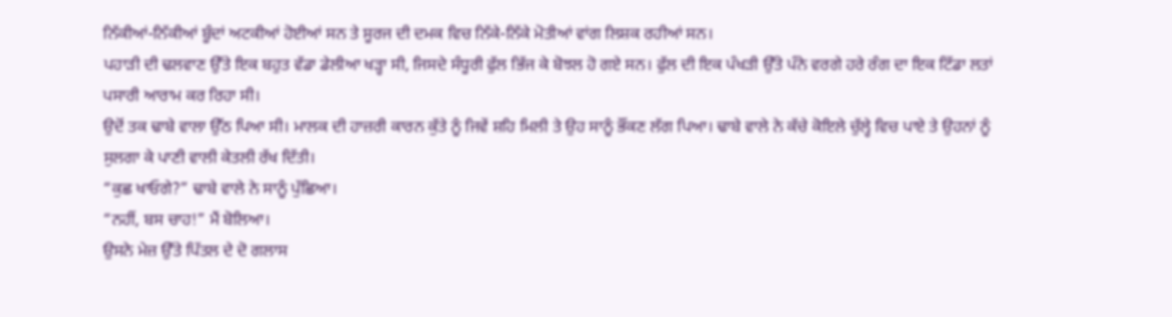ਨਿੱਕੀਆਂ-ਨਿੱਕੀਆਂ ਬੂੰਦਾਂ ਅਟਕੀਆਂ ਹੋਈਆਂ ਸਨ ਤੇ ਸੂਰਜ ਦੀ ਦਮਕ ਵਿਚ ਨਿੱਕੇ-ਨਿੱਕੇ ਮੋਤੀਆਂ ਵਾਂਗ ਲਿਸ਼ਕ ਰਹੀਆਂ ਸਨ।
ਪਹਾੜੀ ਦੀ ਢਲਵਾਣ ਉੱਤੇ ਇਕ ਬਹੁਤ ਵੱਡਾ ਡੇਲੀਆ ਖੜ੍ਹਾ ਸੀ, ਜਿਸਦੇ ਸੰਧੂਰੀ ਫੁੱਲ ਭਿੱਜ ਕੇ ਬੋਝਲ ਹੋ ਗਏ ਸਨ। ਫੁੱਲ ਦੀ ਇਕ ਪੰਖੜੀ ਉੱਤੇ ਪੰਨੇ ਵਰਗੇ ਹਰੇ ਰੰਗ ਦਾ ਇਕ ਟਿੱਡਾ ਲਤਾਂ ਪਸਾਰੀ ਆਰਾਮ ਕਰ ਰਿਹਾ ਸੀ।
ਉਦੋਂ ਤਕ ਢਾਬੇ ਵਾਲਾ ਉੱਠ ਪਿਆ ਸੀ। ਮਾਲਕ ਦੀ ਹਾਜ਼ਰੀ ਕਾਰਨ ਕੁੱਤੇ ਨੂੰ ਜਿਵੇਂ ਸ਼ਹਿ ਮਿਲੀ ਤੇ ਉਹ ਸਾਨੂੰ ਭੌਂਕਣ ਲੱਗ ਪਿਆ। ਢਾਬੇ ਵਾਲੇ ਨੇ ਕੱਚੇ ਕੋਇਲੇ ਚੁੱਲ੍ਹੇ ਵਿਚ ਪਾਏ ਤੇ ਉਹਨਾਂ ਨੂੰ ਸੁਲਗਾ ਕੇ ਪਾਣੀ ਵਾਲੀ ਕੇਤਲੀ ਰੱਖ ਦਿੱਤੀ।
“ਕੁਛ ਖਾਓਗੇ?” ਢਾਬੇ ਵਾਲੇ ਨੇ ਸਾਨੂੰ ਪੁੱਛਿਆ।
“ਨਹੀਂ, ਬਸ ਚਾਹ!” ਮੈਂ ਬੋਲਿਆ।
ਉਸਨੇ ਮੇਜ਼ ਉੱਤੇ ਪਿੱਤਲ ਦੇ ਦੋ ਗਲਾਸ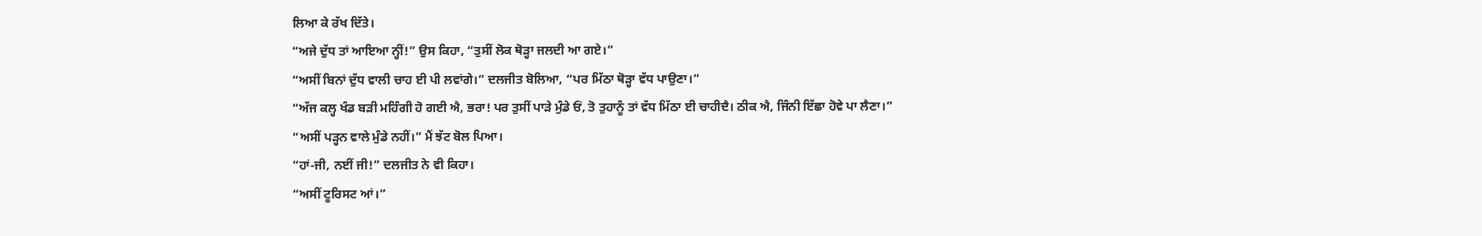ਲਿਆ ਕੇ ਰੱਖ ਦਿੱਤੇ।
“ਅਜੇ ਦੁੱਧ ਤਾਂ ਆਇਆ ਨ੍ਹੀਂ!” ਉਸ ਕਿਹਾ, “ਤੁਸੀਂ ਲੋਕ ਥੋੜ੍ਹਾ ਜਲਦੀ ਆ ਗਏ।”
“ਅਸੀਂ ਬਿਨਾਂ ਦੁੱਧ ਵਾਲੀ ਚਾਹ ਈ ਪੀ ਲਵਾਂਗੇ।” ਦਲਜੀਤ ਬੋਲਿਆ, “ਪਰ ਮਿੱਠਾ ਥੋੜ੍ਹਾ ਵੱਧ ਪਾਉਣਾ।”
“ਅੱਜ ਕਲ੍ਹ ਖੰਡ ਬੜੀ ਮਹਿੰਗੀ ਹੋ ਗਈ ਐ, ਭਰਾ! ਪਰ ਤੁਸੀਂ ਪਾੜੇ ਮੁੰਡੇ ਓਂ, ਤੋ ਤੁਹਾਨੂੰ ਤਾਂ ਵੱਧ ਮਿੱਠਾ ਈ ਚਾਹੀਦੈ। ਠੀਕ ਐ, ਜਿੰਨੀ ਇੱਛਾ ਹੋਵੇ ਪਾ ਲੈਣਾ।”
“ਅਸੀਂ ਪੜ੍ਹਨ ਵਾਲੇ ਮੁੰਡੇ ਨਹੀਂ।” ਮੈਂ ਝੱਟ ਬੋਲ ਪਿਆ।
“ਹਾਂ-ਜੀ, ਨਈਂ ਜੀ!” ਦਲਜੀਤ ਨੇ ਵੀ ਕਿਹਾ।
“ਅਸੀਂ ਟੂਰਿਸਟ ਆਂ।”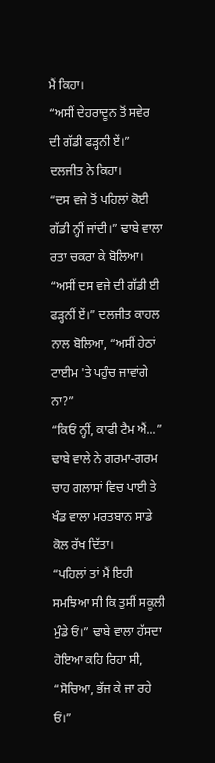ਮੈਂ ਕਿਹਾ।
“ਅਸੀਂ ਦੇਹਰਾਦੂਨ ਤੋਂ ਸਵੇਰ ਦੀ ਗੱਡੀ ਫੜ੍ਹਨੀ ਏਂ।” ਦਲਜੀਤ ਨੇ ਕਿਹਾ।
“ਦਸ ਵਜੇ ਤੋਂ ਪਹਿਲਾਂ ਕੋਈ ਗੱਡੀ ਨ੍ਹੀਂ ਜਾਂਦੀ।” ਢਾਬੇ ਵਾਲਾ ਰਤਾ ਚਕਰਾ ਕੇ ਬੋਲਿਆ।
“ਅਸੀਂ ਦਸ ਵਜੇ ਦੀ ਗੱਡੀ ਈ ਫੜ੍ਹਨੀਂ ਏਂ।” ਦਲਜੀਤ ਕਾਹਲ ਨਾਲ ਬੋਲਿਆ, “ਅਸੀਂ ਹੇਠਾਂ ਟਾਈਮ 'ਤੇ ਪਹੁੰਚ ਜਾਵਾਂਗੇ ਨਾ?”
“ਕਿਓਂ ਨ੍ਹੀਂ, ਕਾਫੀ ਟੈਮ ਐਂ...”
ਢਾਬੇ ਵਾਲੇ ਨੇ ਗਰਮਾ-ਗਰਮ ਚਾਹ ਗਲਾਸਾਂ ਵਿਚ ਪਾਈ ਤੇ ਖੰਡ ਵਾਲਾ ਮਰਤਬਾਨ ਸਾਡੇ ਕੋਲ ਰੱਖ ਦਿੱਤਾ।
“ਪਹਿਲਾਂ ਤਾਂ ਮੈਂ ਇਹੀ ਸਮਝਿਆ ਸੀ ਕਿ ਤੁਸੀਂ ਸਕੂਲੀ ਮੁੰਡੇ ਓਂ।” ਢਾਬੇ ਵਾਲਾ ਹੱਸਦਾ ਹੋਇਆ ਕਹਿ ਰਿਹਾ ਸੀ, “ਸੋਚਿਆ, ਭੱਜ ਕੇ ਜਾ ਰਹੇ ਓਂ।”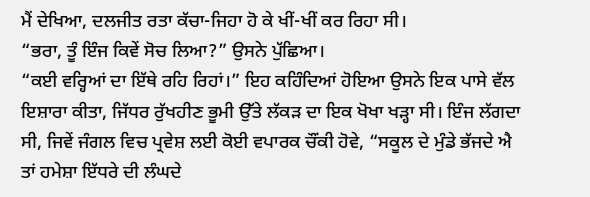ਮੈਂ ਦੇਖਿਆ, ਦਲਜੀਤ ਰਤਾ ਕੱਚਾ-ਜਿਹਾ ਹੋ ਕੇ ਖੀਂ-ਖੀਂ ਕਰ ਰਿਹਾ ਸੀ।
“ਭਰਾ, ਤੂੰ ਇੰਜ ਕਿਵੇਂ ਸੋਚ ਲਿਆ?” ਉਸਨੇ ਪੁੱਛਿਆ।
“ਕਈ ਵਰ੍ਹਿਆਂ ਦਾ ਇੱਥੇ ਰਹਿ ਰਿਹਾਂ।” ਇਹ ਕਹਿੰਦਿਆਂ ਹੋਇਆ ਉਸਨੇ ਇਕ ਪਾਸੇ ਵੱਲ ਇਸ਼ਾਰਾ ਕੀਤਾ, ਜਿੱਧਰ ਰੁੱਖਹੀਣ ਭੂਮੀ ਉੱਤੇ ਲੱਕੜ ਦਾ ਇਕ ਖੋਖਾ ਖੜ੍ਹਾ ਸੀ। ਇੰਜ ਲੱਗਦਾ ਸੀ, ਜਿਵੇਂ ਜੰਗਲ ਵਿਚ ਪ੍ਰਵੇਸ਼ ਲਈ ਕੋਈ ਵਪਾਰਕ ਚੌਂਕੀ ਹੋਵੇ, “ਸਕੂਲ ਦੇ ਮੁੰਡੇ ਭੱਜਦੇ ਐ ਤਾਂ ਹਮੇਸ਼ਾ ਇੱਧਰੇ ਦੀ ਲੰਘਦੇ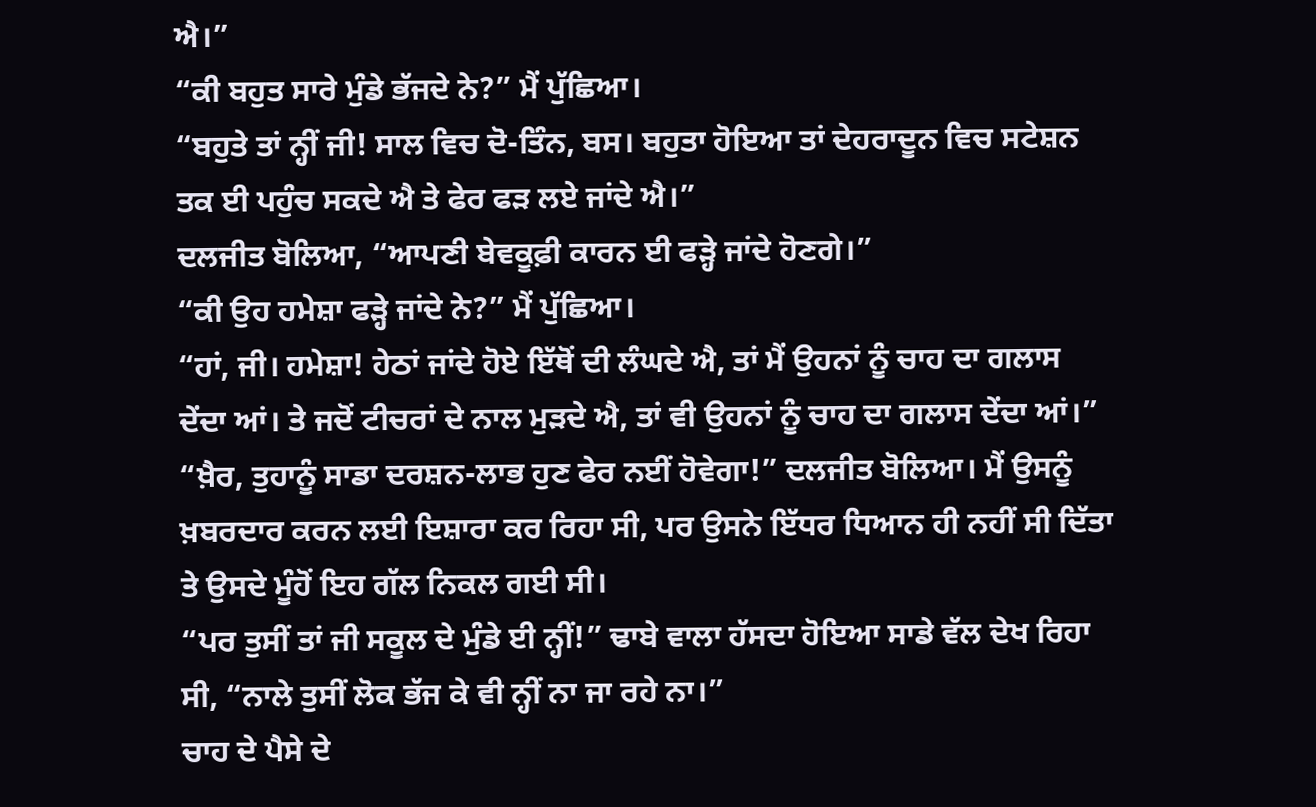ਐ।”
“ਕੀ ਬਹੁਤ ਸਾਰੇ ਮੁੰਡੇ ਭੱਜਦੇ ਨੇ?” ਮੈਂ ਪੁੱਛਿਆ।
“ਬਹੁਤੇ ਤਾਂ ਨ੍ਹੀਂ ਜੀ! ਸਾਲ ਵਿਚ ਦੋ-ਤਿੰਨ, ਬਸ। ਬਹੁਤਾ ਹੋਇਆ ਤਾਂ ਦੇਹਰਾਦੂਨ ਵਿਚ ਸਟੇਸ਼ਨ ਤਕ ਈ ਪਹੁੰਚ ਸਕਦੇ ਐ ਤੇ ਫੇਰ ਫੜ ਲਏ ਜਾਂਦੇ ਐ।”
ਦਲਜੀਤ ਬੋਲਿਆ, “ਆਪਣੀ ਬੇਵਕੂਫ਼ੀ ਕਾਰਨ ਈ ਫੜ੍ਹੇ ਜਾਂਦੇ ਹੋਣਗੇ।”
“ਕੀ ਉਹ ਹਮੇਸ਼ਾ ਫੜ੍ਹੇ ਜਾਂਦੇ ਨੇ?” ਮੈਂ ਪੁੱਛਿਆ।
“ਹਾਂ, ਜੀ। ਹਮੇਸ਼ਾ! ਹੇਠਾਂ ਜਾਂਦੇ ਹੋਏ ਇੱਥੋਂ ਦੀ ਲੰਘਦੇ ਐ, ਤਾਂ ਮੈਂ ਉਹਨਾਂ ਨੂੰ ਚਾਹ ਦਾ ਗਲਾਸ ਦੇਂਦਾ ਆਂ। ਤੇ ਜਦੋਂ ਟੀਚਰਾਂ ਦੇ ਨਾਲ ਮੁੜਦੇ ਐ, ਤਾਂ ਵੀ ਉਹਨਾਂ ਨੂੰ ਚਾਹ ਦਾ ਗਲਾਸ ਦੇਂਦਾ ਆਂ।”
“ਖ਼ੈਰ, ਤੁਹਾਨੂੰ ਸਾਡਾ ਦਰਸ਼ਨ-ਲਾਭ ਹੁਣ ਫੇਰ ਨਈਂ ਹੋਵੇਗਾ!” ਦਲਜੀਤ ਬੋਲਿਆ। ਮੈਂ ਉਸਨੂੰ ਖ਼ਬਰਦਾਰ ਕਰਨ ਲਈ ਇਸ਼ਾਰਾ ਕਰ ਰਿਹਾ ਸੀ, ਪਰ ਉਸਨੇ ਇੱਧਰ ਧਿਆਨ ਹੀ ਨਹੀਂ ਸੀ ਦਿੱਤਾ ਤੇ ਉਸਦੇ ਮੂੰਹੋਂ ਇਹ ਗੱਲ ਨਿਕਲ ਗਈ ਸੀ।
“ਪਰ ਤੁਸੀਂ ਤਾਂ ਜੀ ਸਕੂਲ ਦੇ ਮੁੰਡੇ ਈ ਨ੍ਹੀਂ!” ਢਾਬੇ ਵਾਲਾ ਹੱਸਦਾ ਹੋਇਆ ਸਾਡੇ ਵੱਲ ਦੇਖ ਰਿਹਾ ਸੀ, “ਨਾਲੇ ਤੁਸੀਂ ਲੋਕ ਭੱਜ ਕੇ ਵੀ ਨ੍ਹੀਂ ਨਾ ਜਾ ਰਹੇ ਨਾ।”
ਚਾਹ ਦੇ ਪੈਸੇ ਦੇ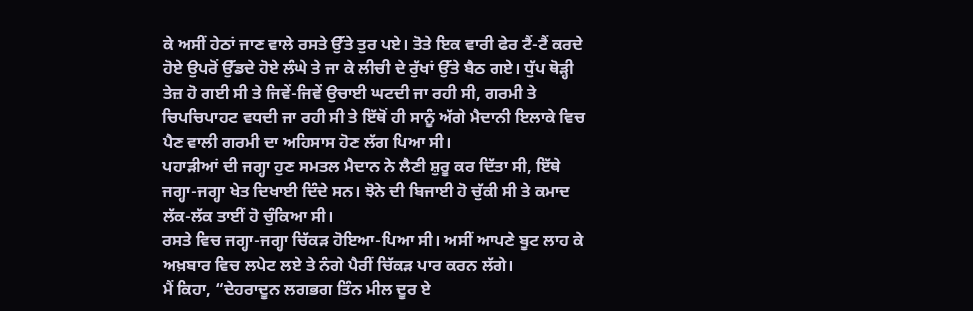ਕੇ ਅਸੀਂ ਹੇਠਾਂ ਜਾਣ ਵਾਲੇ ਰਸਤੇ ਉੱਤੇ ਤੁਰ ਪਏ। ਤੋਤੇ ਇਕ ਵਾਰੀ ਫੇਰ ਟੈਂ-ਟੈਂ ਕਰਦੇ ਹੋਏ ਉਪਰੋਂ ਉੱਡਦੇ ਹੋਏ ਲੰਘੇ ਤੇ ਜਾ ਕੇ ਲੀਚੀ ਦੇ ਰੁੱਖਾਂ ਉੱਤੇ ਬੈਠ ਗਏ। ਧੁੱਪ ਥੋੜ੍ਹੀ ਤੇਜ਼ ਹੋ ਗਈ ਸੀ ਤੇ ਜਿਵੇਂ-ਜਿਵੇਂ ਉਚਾਈ ਘਟਦੀ ਜਾ ਰਹੀ ਸੀ, ਗਰਮੀ ਤੇ ਚਿਪਚਿਪਾਹਟ ਵਧਦੀ ਜਾ ਰਹੀ ਸੀ ਤੇ ਇੱਥੋਂ ਹੀ ਸਾਨੂੰ ਅੱਗੇ ਮੈਦਾਨੀ ਇਲਾਕੇ ਵਿਚ ਪੈਣ ਵਾਲੀ ਗਰਮੀ ਦਾ ਅਹਿਸਾਸ ਹੋਣ ਲੱਗ ਪਿਆ ਸੀ।
ਪਹਾੜੀਆਂ ਦੀ ਜਗ੍ਹਾ ਹੁਣ ਸਮਤਲ ਮੈਦਾਨ ਨੇ ਲੈਣੀ ਸ਼ੁਰੂ ਕਰ ਦਿੱਤਾ ਸੀ, ਇੱਥੇ ਜਗ੍ਹਾ-ਜਗ੍ਹਾ ਖੇਤ ਦਿਖਾਈ ਦਿੰਦੇ ਸਨ। ਝੋਨੇ ਦੀ ਬਿਜਾਈ ਹੋ ਚੁੱਕੀ ਸੀ ਤੇ ਕਮਾਦ ਲੱਕ-ਲੱਕ ਤਾਈਂ ਹੋ ਚੁੰਕਿਆ ਸੀ।
ਰਸਤੇ ਵਿਚ ਜਗ੍ਹਾ-ਜਗ੍ਹਾ ਚਿੱਕੜ ਹੋਇਆ-ਪਿਆ ਸੀ। ਅਸੀਂ ਆਪਣੇ ਬੂਟ ਲਾਹ ਕੇ ਅਖ਼ਬਾਰ ਵਿਚ ਲਪੇਟ ਲਏ ਤੇ ਨੰਗੇ ਪੈਰੀਂ ਚਿੱਕੜ ਪਾਰ ਕਰਨ ਲੱਗੇ।
ਮੈਂ ਕਿਹਾ, “ਦੇਹਰਾਦੂਨ ਲਗਭਗ ਤਿੰਨ ਮੀਲ ਦੂਰ ਏ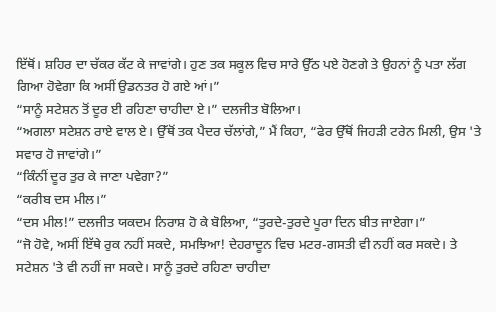ਇੱਥੋਂ। ਸ਼ਹਿਰ ਦਾ ਚੱਕਰ ਕੱਟ ਕੇ ਜਾਵਾਂਗੇ। ਹੁਣ ਤਕ ਸਕੂਲ ਵਿਚ ਸਾਰੇ ਉੱਠ ਪਏ ਹੋਣਗੇ ਤੇ ਉਹਨਾਂ ਨੂੰ ਪਤਾ ਲੱਗ ਗਿਆ ਹੋਵੇਗਾ ਕਿ ਅਸੀਂ ਉਡਨਤਰ ਹੋ ਗਏ ਆਂ।”
“ਸਾਨੂੰ ਸਟੇਸ਼ਨ ਤੋਂ ਦੂਰ ਈ ਰਹਿਣਾ ਚਾਹੀਦਾ ਏ।” ਦਲਜੀਤ ਬੋਲਿਆ।
“ਅਗਲਾ ਸਟੇਸ਼ਨ ਰਾਏ ਵਾਲ ਏ। ਉੱਥੋਂ ਤਕ ਪੈਦਰ ਚੱਲਾਂਗੇ,” ਮੈਂ ਕਿਹਾ, “ਫੇਰ ਉੱਥੋਂ ਜਿਹੜੀ ਟਰੇਨ ਮਿਲੀ, ਉਸ 'ਤੇ ਸਵਾਰ ਹੋ ਜਾਵਾਂਗੇ।”
“ਕਿੰਨੀਂ ਦੂਰ ਤੁਰ ਕੇ ਜਾਣਾ ਪਵੇਗਾ?”
“ਕਰੀਬ ਦਸ ਮੀਲ।”
“ਦਸ ਮੀਲ!” ਦਲਜੀਤ ਯਕਦਮ ਨਿਰਾਸ਼ ਹੋ ਕੇ ਬੋਲਿਆ, “ਤੁਰਦੇ-ਤੁਰਦੇ ਪੂਰਾ ਦਿਨ ਬੀਤ ਜਾਏਗਾ।”
“ਜੋ ਹੋਵੇ, ਅਸੀਂ ਇੱਥੇ ਰੁਕ ਨਹੀਂ ਸਕਦੇ, ਸਮਝਿਆ! ਦੇਹਰਾਦੂਨ ਵਿਚ ਮਟਰ-ਗਸਤੀ ਵੀ ਨਹੀਂ ਕਰ ਸਕਦੇ। ਤੇ ਸਟੇਸ਼ਨ 'ਤੇ ਵੀ ਨਹੀਂ ਜਾ ਸਕਦੇ। ਸਾਨੂੰ ਤੁਰਦੇ ਰਹਿਣਾ ਚਾਹੀਦਾ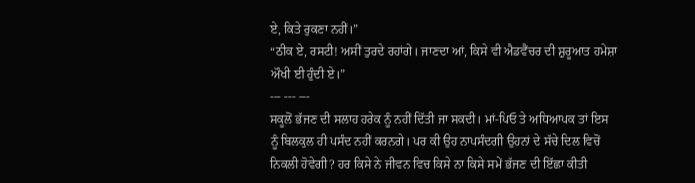ਏ, ਕਿਤੇ ਰੁਕਣਾ ਨਹੀਂ।”
“ਠੀਕ ਏ, ਰਸਟੀ! ਅਸੀਂ ਤੁਰਦੇ ਰਹਾਂਗੇ। ਜਾਣਦਾ ਆਂ, ਕਿਸੇ ਵੀ ਐਡਵੈਂਚਰ ਦੀ ਸ਼ੁਰੂਆਤ ਹਮੇਸ਼ਾ ਔਖੀ ਈ ਹੁੰਦੀ ਏ।”
--- --- ---
ਸਕੂਲੋਂ ਭੱਜਣ ਦੀ ਸਲਾਹ ਹਰੇਕ ਨੂੰ ਨਹੀਂ ਦਿੱਤੀ ਜਾ ਸਕਦੀ। ਮਾਂ-ਪਿਓ ਤੇ ਅਧਿਆਪਕ ਤਾਂ ਇਸ ਨੂੰ ਬਿਲਕੁਲ ਹੀ ਪਸੰਦ ਨਹੀਂ ਕਰਨਗੇ। ਪਰ ਕੀ ਉਹ ਨਾਪਸੰਦਗੀ ਉਹਨਾਂ ਦੇ ਸੱਚੇ ਦਿਲ ਵਿਚੋਂ ਨਿਕਲੀ ਹੋਵੇਗੀ? ਹਰ ਕਿਸੇ ਨੇ ਜੀਵਨ ਵਿਚ ਕਿਸੇ ਨਾ ਕਿਸੇ ਸਮੇਂ ਭੱਜਣ ਦੀ ਇੱਛਾ ਕੀਤੀ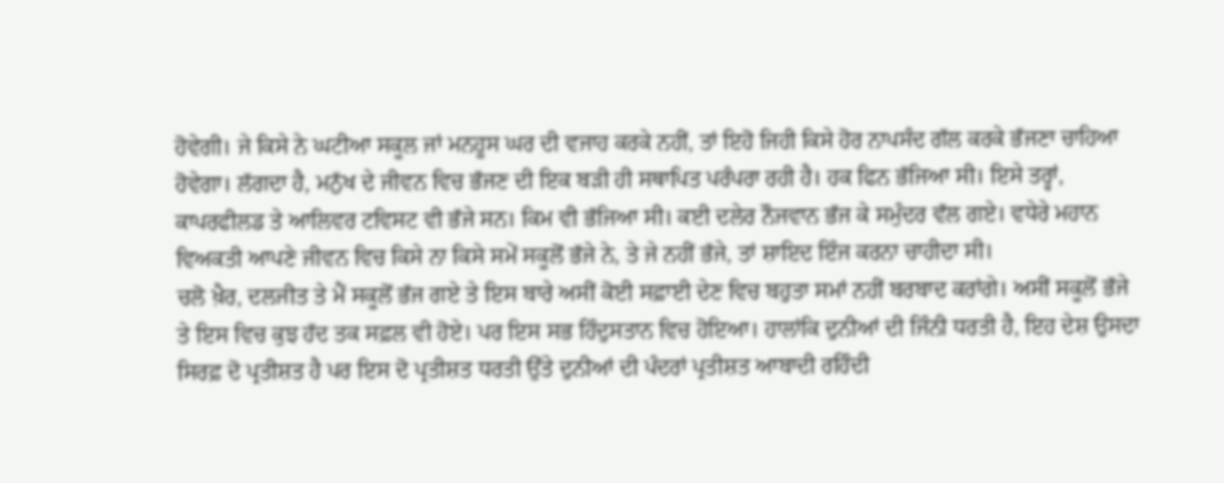ਹੋਵੇਗੀ। ਜੇ ਕਿਸੇ ਨੇ ਘਟੀਆ ਸਕੂਲ ਜਾਂ ਮਨਹੂਸ ਘਰ ਦੀ ਵਜਾਹ ਕਰਕੇ ਨਹੀਂ, ਤਾਂ ਇਹੋ ਜਿਹੀ ਕਿਸੇ ਹੋਰ ਨਾਪਸੰਦ ਗੱਲ ਕਰਕੇ ਭੱਜਣਾ ਚਾਹਿਆ ਹੋਵੇਗਾ। ਲੱਗਦਾ ਹੈ, ਮਨੁੱਖ ਦੇ ਜੀਵਨ ਵਿਚ ਭੱਜਣ ਦੀ ਇਕ ਬੜੀ ਹੀ ਸਥਾਪਿਤ ਪਰੰਪਰਾ ਰਹੀ ਹੈ। ਹਕ ਫਿਨ ਭੱਜਿਆ ਸੀ। ਇਸੇ ਤਰ੍ਹਾਂ, ਕਾਪਰਫੀਲਡ ਤੇ ਆਲਿਵਰ ਟਵਿਸਟ ਵੀ ਭੱਜੇ ਸਨ। ਕਿਮ ਵੀ ਭੱਜਿਆ ਸੀ। ਕਈ ਦਲੇਰ ਨੌਜਵਾਨ ਭੱਜ ਕੇ ਸਮੁੰਦਰ ਵੱਲ ਗਏ। ਵਧੇਰੇ ਮਹਾਨ ਵਿਅਕਤੀ ਆਪਣੇ ਜੀਵਨ ਵਿਚ ਕਿਸੇ ਨਾ ਕਿਸੇ ਸਮੇਂ ਸਕੂਲੋਂ ਭੱਜੇ ਨੇ, ਤੇ ਜੇ ਨਹੀਂ ਭੱਜੇ, ਤਾਂ ਸ਼ਾਇਦ ਇੰਜ ਕਰਨਾ ਚਾਹੀਦਾ ਸੀ।
ਚਲੋ ਖ਼ੈਰ, ਦਲਜੀਤ ਤੇ ਮੈਂ ਸਕੂਲੋਂ ਭੱਜ ਗਏ ਤੇ ਇਸ ਬਾਰੇ ਅਸੀਂ ਕੋਈ ਸਫ਼ਾਈ ਦੇਣ ਵਿਚ ਬਹੁਤਾ ਸਮਾਂ ਨਹੀਂ ਬਰਬਾਦ ਕਰਾਂਗੇ। ਅਸੀਂ ਸਕੂਲੋਂ ਭੱਜੇ ਤੇ ਇਸ ਵਿਚ ਕੁਝ ਹੱਦ ਤਕ ਸਫ਼ਲ ਵੀ ਹੋਏ। ਪਰ ਇਸ ਸਭ ਹਿੰਦੁਸਤਾਨ ਵਿਚ ਹੋਇਆ। ਹਾਲਾਂਕਿ ਦੁਨੀਆਂ ਦੀ ਜਿੰਨੀ ਧਰਤੀ ਹੈ, ਇਹ ਦੇਸ਼ ਉਸਦਾ ਸਿਰਫ਼ ਦੋ ਪ੍ਰਤੀਸ਼ਤ ਹੈ ਪਰ ਇਸ ਦੋ ਪ੍ਰਤੀਸ਼ਤ ਧਰਤੀ ਉੱਤੇ ਦੁਨੀਆਂ ਦੀ ਪੰਦਰਾਂ ਪ੍ਰਤੀਸ਼ਤ ਆਬਾਦੀ ਰਹਿੰਦੀ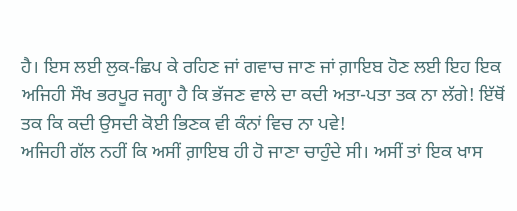ਹੈ। ਇਸ ਲਈ ਲੁਕ-ਛਿਪ ਕੇ ਰਹਿਣ ਜਾਂ ਗਵਾਚ ਜਾਣ ਜਾਂ ਗ਼ਾਇਬ ਹੋਣ ਲਈ ਇਹ ਇਕ ਅਜਿਹੀ ਸੌਖ ਭਰਪੂਰ ਜਗ੍ਹਾ ਹੈ ਕਿ ਭੱਜਣ ਵਾਲੇ ਦਾ ਕਦੀ ਅਤਾ-ਪਤਾ ਤਕ ਨਾ ਲੱਗੇ! ਇੱਥੋਂ ਤਕ ਕਿ ਕਦੀ ਉਸਦੀ ਕੋਈ ਭਿਣਕ ਵੀ ਕੰਨਾਂ ਵਿਚ ਨਾ ਪਵੇ!
ਅਜਿਹੀ ਗੱਲ ਨਹੀਂ ਕਿ ਅਸੀਂ ਗ਼ਾਇਬ ਹੀ ਹੋ ਜਾਣਾ ਚਾਹੁੰਦੇ ਸੀ। ਅਸੀਂ ਤਾਂ ਇਕ ਖਾਸ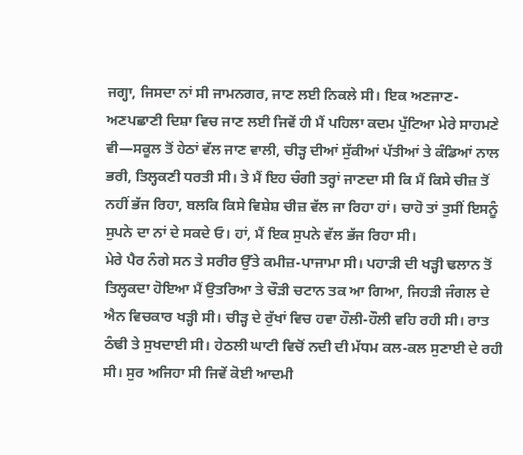ਜਗ੍ਹਾ, ਜਿਸਦਾ ਨਾਂ ਸੀ ਜਾਮਨਗਰ, ਜਾਣ ਲਈ ਨਿਕਲੇ ਸੀ। ਇਕ ਅਣਜਾਣ-ਅਣਪਛਾਣੀ ਦਿਸ਼ਾ ਵਿਚ ਜਾਣ ਲਈ ਜਿਵੇਂ ਹੀ ਮੈਂ ਪਹਿਲਾ ਕਦਮ ਪੁੱਟਿਆ ਮੇਰੇ ਸਾਹਮਣੇ ਵੀ—ਸਕੂਲ ਤੋਂ ਹੇਠਾਂ ਵੱਲ ਜਾਣ ਵਾਲੀ, ਚੀੜ੍ਹ ਦੀਆਂ ਸੁੱਕੀਆਂ ਪੱਤੀਆਂ ਤੇ ਕੰਡਿਆਂ ਨਾਲ ਭਰੀ, ਤਿਲ੍ਹਕਣੀ ਧਰਤੀ ਸੀ। ਤੇ ਮੈਂ ਇਹ ਚੰਗੀ ਤਰ੍ਹਾਂ ਜਾਣਦਾ ਸੀ ਕਿ ਮੈਂ ਕਿਸੇ ਚੀਜ਼ ਤੋਂ ਨਹੀਂ ਭੱਜ ਰਿਹਾ, ਬਲਕਿ ਕਿਸੇ ਵਿਸ਼ੇਸ਼ ਚੀਜ਼ ਵੱਲ ਜਾ ਰਿਹਾ ਹਾਂ। ਚਾਹੋ ਤਾਂ ਤੁਸੀਂ ਇਸਨੂੰ ਸੁਪਨੇ ਦਾ ਨਾਂ ਦੇ ਸਕਦੇ ਓ। ਹਾਂ, ਮੈਂ ਇਕ ਸੁਪਨੇ ਵੱਲ ਭੱਜ ਰਿਹਾ ਸੀ।
ਮੇਰੇ ਪੈਰ ਨੰਗੇ ਸਨ ਤੇ ਸਰੀਰ ਉੱਤੇ ਕਮੀਜ਼-ਪਾਜਾਮਾ ਸੀ। ਪਹਾੜੀ ਦੀ ਖੜ੍ਹੀ ਢਲਾਨ ਤੋਂ ਤਿਲ੍ਹਕਦਾ ਹੋਇਆ ਮੈਂ ਉਤਰਿਆ ਤੇ ਚੌੜੀ ਚਟਾਨ ਤਕ ਆ ਗਿਆ, ਜਿਹੜੀ ਜੰਗਲ ਦੇ ਐਨ ਵਿਚਕਾਰ ਖੜ੍ਹੀ ਸੀ। ਚੀੜ੍ਹ ਦੇ ਰੁੱਖਾਂ ਵਿਚ ਹਵਾ ਹੌਲੀ-ਹੌਲੀ ਵਹਿ ਰਹੀ ਸੀ। ਰਾਤ ਠੰਢੀ ਤੇ ਸੁਖਦਾਈ ਸੀ। ਹੇਠਲੀ ਘਾਟੀ ਵਿਚੋਂ ਨਦੀ ਦੀ ਮੱਧਮ ਕਲ-ਕਲ ਸੁਣਾਈ ਦੇ ਰਹੀ ਸੀ। ਸੁਰ ਅਜਿਹਾ ਸੀ ਜਿਵੇਂ ਕੋਈ ਆਦਮੀ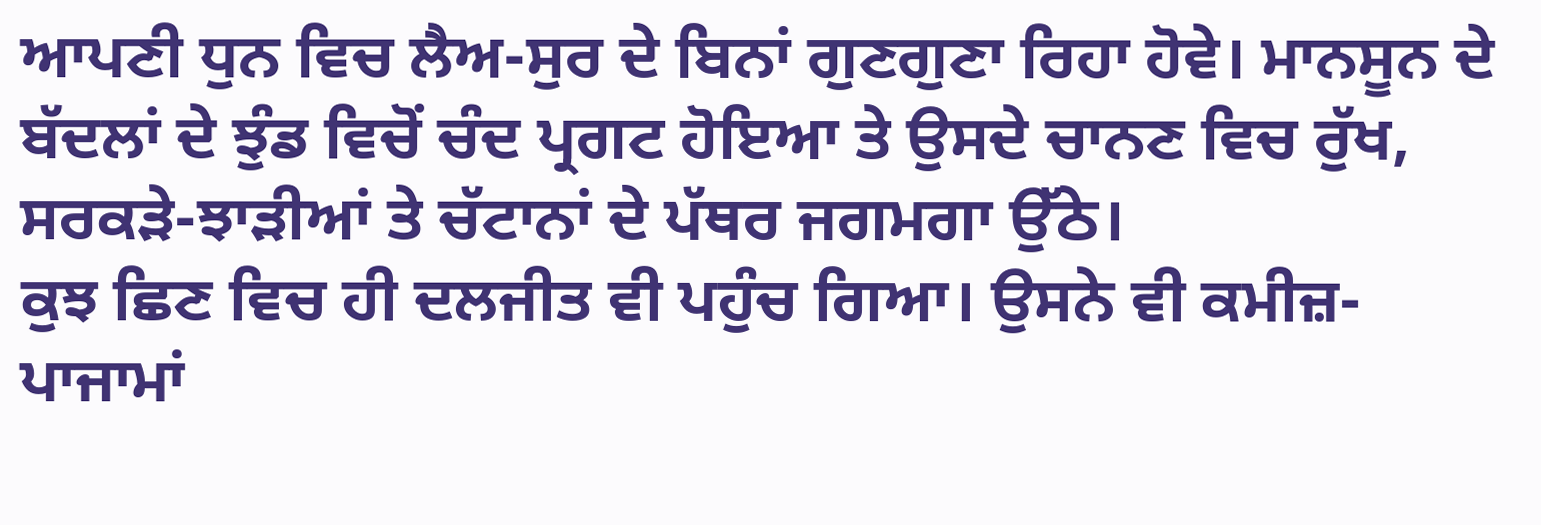ਆਪਣੀ ਧੁਨ ਵਿਚ ਲੈਅ-ਸੁਰ ਦੇ ਬਿਨਾਂ ਗੁਣਗੁਣਾ ਰਿਹਾ ਹੋਵੇ। ਮਾਨਸੂਨ ਦੇ ਬੱਦਲਾਂ ਦੇ ਝੁੰਡ ਵਿਚੋਂ ਚੰਦ ਪ੍ਰਗਟ ਹੋਇਆ ਤੇ ਉਸਦੇ ਚਾਨਣ ਵਿਚ ਰੁੱਖ, ਸਰਕੜੇ-ਝਾੜੀਆਂ ਤੇ ਚੱਟਾਨਾਂ ਦੇ ਪੱਥਰ ਜਗਮਗਾ ਉੱਠੇ।
ਕੁਝ ਛਿਣ ਵਿਚ ਹੀ ਦਲਜੀਤ ਵੀ ਪਹੁੰਚ ਗਿਆ। ਉਸਨੇ ਵੀ ਕਮੀਜ਼-ਪਾਜਾਮਾਂ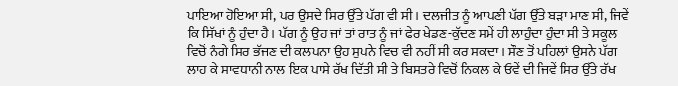ਪਾਇਆ ਹੋਇਆ ਸੀ, ਪਰ ਉਸਦੇ ਸਿਰ ਉੱਤੇ ਪੱਗ ਵੀ ਸੀ। ਦਲਜੀਤ ਨੂੰ ਆਪਣੀ ਪੱਗ ਉੱਤੇ ਬੜਾ ਮਾਣ ਸੀ, ਜਿਵੇਂ ਕਿ ਸਿੱਖਾਂ ਨੂੰ ਹੁੰਦਾ ਹੈ। ਪੱਗ ਨੂੰ ਉਹ ਜਾਂ ਤਾਂ ਰਾਤ ਨੂੰ ਜਾਂ ਫੇਰ ਖੇਡਣ-ਕੁੱਦਣ ਸਮੇਂ ਹੀ ਲਾਹੁੰਦਾ ਹੁੰਦਾ ਸੀ ਤੇ ਸਕੂਲ ਵਿਚੋਂ ਨੰਗੇ ਸਿਰ ਭੱਜਣ ਦੀ ਕਲਪਨਾ ਉਹ ਸੁਪਨੇ ਵਿਚ ਵੀ ਨਹੀਂ ਸੀ ਕਰ ਸਕਦਾ। ਸੌਣ ਤੋਂ ਪਹਿਲਾਂ ਉਸਨੇ ਪੱਗ ਲਾਹ ਕੇ ਸਾਵਧਾਨੀ ਨਾਲ ਇਕ ਪਾਸੇ ਰੱਖ ਦਿੱਤੀ ਸੀ ਤੇ ਬਿਸਤਰੇ ਵਿਚੋਂ ਨਿਕਲ ਕੇ ਓਵੇਂ ਦੀ ਜਿਵੇਂ ਸਿਰ ਉੱਤੇ ਰੱਖ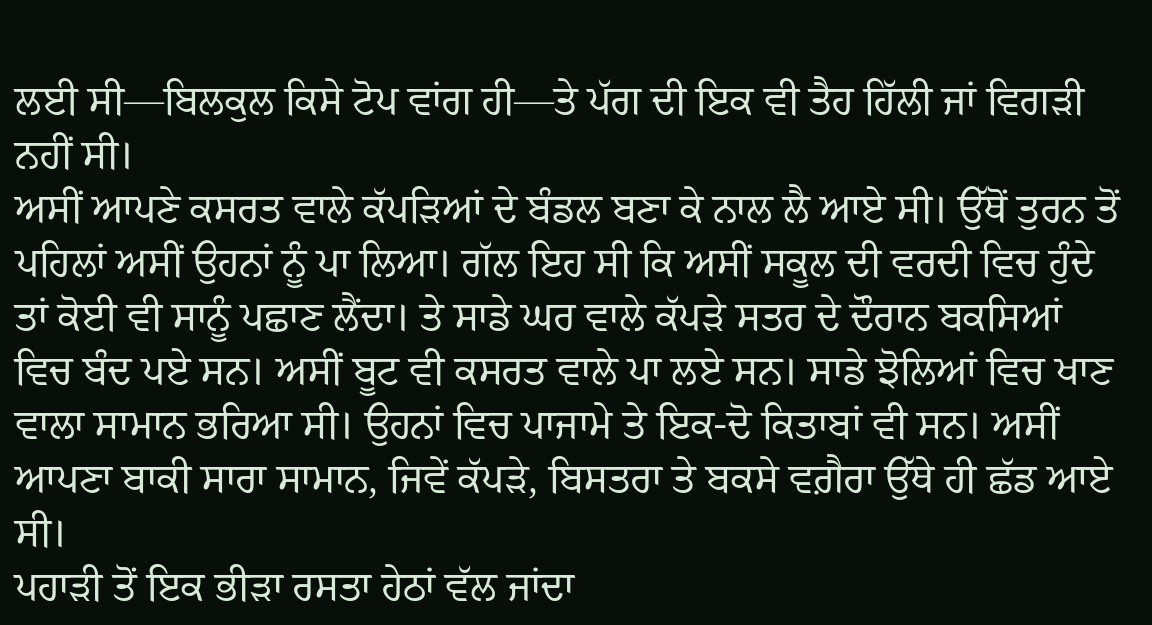ਲਈ ਸੀ—ਬਿਲਕੁਲ ਕਿਸੇ ਟੋਪ ਵਾਂਗ ਹੀ—ਤੇ ਪੱਗ ਦੀ ਇਕ ਵੀ ਤੈਹ ਹਿੱਲੀ ਜਾਂ ਵਿਗੜੀ ਨਹੀਂ ਸੀ।
ਅਸੀਂ ਆਪਣੇ ਕਸਰਤ ਵਾਲੇ ਕੱਪੜਿਆਂ ਦੇ ਬੰਡਲ ਬਣਾ ਕੇ ਨਾਲ ਲੈ ਆਏ ਸੀ। ਉੱਥੋਂ ਤੁਰਨ ਤੋਂ ਪਹਿਲਾਂ ਅਸੀਂ ਉਹਨਾਂ ਨੂੰ ਪਾ ਲਿਆ। ਗੱਲ ਇਹ ਸੀ ਕਿ ਅਸੀਂ ਸਕੂਲ ਦੀ ਵਰਦੀ ਵਿਚ ਹੁੰਦੇ ਤਾਂ ਕੋਈ ਵੀ ਸਾਨੂੰ ਪਛਾਣ ਲੈਂਦਾ। ਤੇ ਸਾਡੇ ਘਰ ਵਾਲੇ ਕੱਪੜੇ ਸਤਰ ਦੇ ਦੌਰਾਨ ਬਕਸਿਆਂ ਵਿਚ ਬੰਦ ਪਏ ਸਨ। ਅਸੀਂ ਬੂਟ ਵੀ ਕਸਰਤ ਵਾਲੇ ਪਾ ਲਏ ਸਨ। ਸਾਡੇ ਝੋਲਿਆਂ ਵਿਚ ਖਾਣ ਵਾਲਾ ਸਾਮਾਨ ਭਰਿਆ ਸੀ। ਉਹਨਾਂ ਵਿਚ ਪਾਜਾਮੇ ਤੇ ਇਕ-ਦੋ ਕਿਤਾਬਾਂ ਵੀ ਸਨ। ਅਸੀਂ ਆਪਣਾ ਬਾਕੀ ਸਾਰਾ ਸਾਮਾਨ, ਜਿਵੇਂ ਕੱਪੜੇ, ਬਿਸਤਰਾ ਤੇ ਬਕਸੇ ਵਗ਼ੈਰਾ ਉੱਥੇ ਹੀ ਛੱਡ ਆਏ ਸੀ।
ਪਹਾੜੀ ਤੋਂ ਇਕ ਭੀੜਾ ਰਸਤਾ ਹੇਠਾਂ ਵੱਲ ਜਾਂਦਾ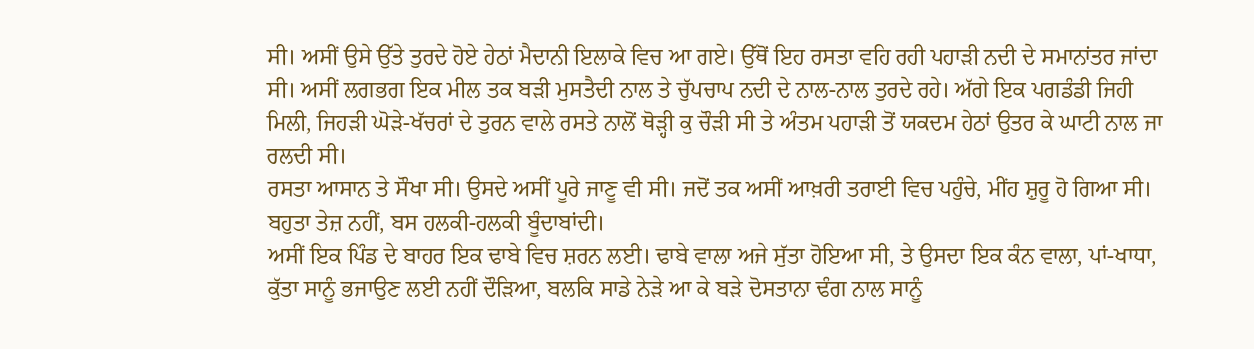ਸੀ। ਅਸੀਂ ਉਸੇ ਉੱਤੇ ਤੁਰਦੇ ਹੋਏ ਹੇਠਾਂ ਮੈਦਾਨੀ ਇਲਾਕੇ ਵਿਚ ਆ ਗਏ। ਉੱਥੋਂ ਇਹ ਰਸਤਾ ਵਹਿ ਰਹੀ ਪਹਾੜੀ ਨਦੀ ਦੇ ਸਮਾਨਾਂਤਰ ਜਾਂਦਾ ਸੀ। ਅਸੀਂ ਲਗਭਗ ਇਕ ਮੀਲ ਤਕ ਬੜੀ ਮੁਸਤੈਦੀ ਨਾਲ ਤੇ ਚੁੱਪਚਾਪ ਨਦੀ ਦੇ ਨਾਲ-ਨਾਲ ਤੁਰਦੇ ਰਹੇ। ਅੱਗੇ ਇਕ ਪਗਡੰਡੀ ਜਿਹੀ ਮਿਲੀ, ਜਿਹੜੀ ਘੋੜੇ-ਖੱਚਰਾਂ ਦੇ ਤੁਰਨ ਵਾਲੇ ਰਸਤੇ ਨਾਲੋਂ ਥੋੜ੍ਹੀ ਕੁ ਚੌੜੀ ਸੀ ਤੇ ਅੰਤਮ ਪਹਾੜੀ ਤੋਂ ਯਕਦਮ ਹੇਠਾਂ ਉਤਰ ਕੇ ਘਾਟੀ ਨਾਲ ਜਾ ਰਲਦੀ ਸੀ।
ਰਸਤਾ ਆਸਾਨ ਤੇ ਸੌਖਾ ਸੀ। ਉਸਦੇ ਅਸੀਂ ਪੂਰੇ ਜਾਣੂ ਵੀ ਸੀ। ਜਦੋਂ ਤਕ ਅਸੀਂ ਆਖ਼ਰੀ ਤਰਾਈ ਵਿਚ ਪਹੁੰਚੇ, ਮੀਂਹ ਸ਼ੁਰੂ ਹੋ ਗਿਆ ਸੀ। ਬਹੁਤਾ ਤੇਜ਼ ਨਹੀਂ, ਬਸ ਹਲਕੀ-ਹਲਕੀ ਬੂੰਦਾਬਾਂਦੀ।
ਅਸੀਂ ਇਕ ਪਿੰਡ ਦੇ ਬਾਹਰ ਇਕ ਢਾਬੇ ਵਿਚ ਸ਼ਰਨ ਲਈ। ਢਾਬੇ ਵਾਲਾ ਅਜੇ ਸੁੱਤਾ ਹੋਇਆ ਸੀ, ਤੇ ਉਸਦਾ ਇਕ ਕੰਨ ਵਾਲਾ, ਪਾਂ-ਖਾਧਾ, ਕੁੱਤਾ ਸਾਨੂੰ ਭਜਾਉਣ ਲਈ ਨਹੀਂ ਦੌੜਿਆ, ਬਲਕਿ ਸਾਡੇ ਨੇੜੇ ਆ ਕੇ ਬੜੇ ਦੋਸਤਾਨਾ ਢੰਗ ਨਾਲ ਸਾਨੂੰ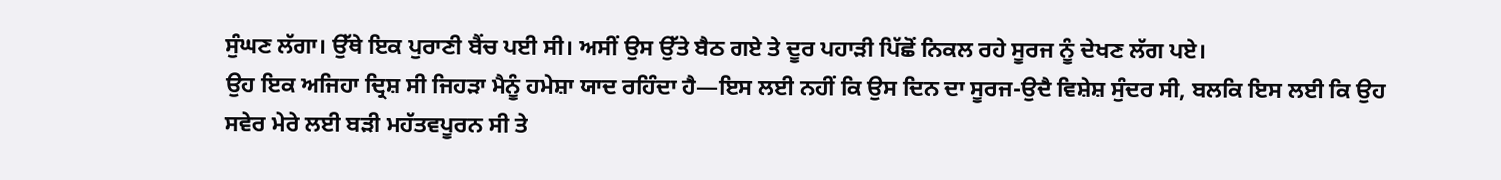ਸੁੰਘਣ ਲੱਗਾ। ਉੱਥੇ ਇਕ ਪੁਰਾਣੀ ਬੈਂਚ ਪਈ ਸੀ। ਅਸੀਂ ਉਸ ਉੱਤੇ ਬੈਠ ਗਏ ਤੇ ਦੂਰ ਪਹਾੜੀ ਪਿੱਛੋਂ ਨਿਕਲ ਰਹੇ ਸੂਰਜ ਨੂੰ ਦੇਖਣ ਲੱਗ ਪਏ।
ਉਹ ਇਕ ਅਜਿਹਾ ਦ੍ਰਿਸ਼ ਸੀ ਜਿਹੜਾ ਮੈਨੂੰ ਹਮੇਸ਼ਾ ਯਾਦ ਰਹਿੰਦਾ ਹੈ—ਇਸ ਲਈ ਨਹੀਂ ਕਿ ਉਸ ਦਿਨ ਦਾ ਸੂਰਜ-ਉਦੈ ਵਿਸ਼ੇਸ਼ ਸੁੰਦਰ ਸੀ, ਬਲਕਿ ਇਸ ਲਈ ਕਿ ਉਹ ਸਵੇਰ ਮੇਰੇ ਲਈ ਬੜੀ ਮਹੱਤਵਪੂਰਨ ਸੀ ਤੇ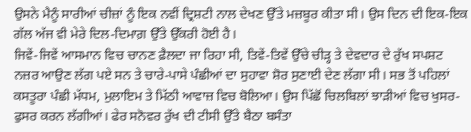ਉਸਨੇ ਮੈਨੂੰ ਸਾਰੀਆਂ ਚੀਜ਼ਾਂ ਨੂੰ ਇਕ ਨਵੀਂ ਦ੍ਰਿਸ਼ਟੀ ਨਾਲ ਦੇਖਣ ਉੱਤੇ ਮਜ਼ਬੂਰ ਕੀਤਾ ਸੀ। ਉਸ ਦਿਨ ਦੀ ਇਕ-ਇਕ ਗੱਲ ਅੱਜ ਵੀ ਮੇਰੇ ਦਿਲ-ਦਿਮਾਗ਼ ਉੱਤੇ ਉੱਕਰੀ ਹੋਈ ਹੈ।
ਜਿਵੇਂ-ਜਿਵੇਂ ਆਸਮਾਨ ਵਿਚ ਚਾਨਣ ਫ਼ੈਲਦਾ ਜਾ ਰਿਹਾ ਸੀ, ਤਿਵੇਂ-ਤਿਵੇਂ ਉੱਚੇ ਚੀੜ੍ਹ ਤੇ ਦੇਵਦਾਰ ਦੇ ਰੁੱਖ ਸਪਸ਼ਟ ਨਜ਼ਰ ਆਉਣ ਲੱਗ ਪਏ ਸਨ ਤੇ ਚਾਰੇ-ਪਾਸੇ ਪੰਛੀਆਂ ਦਾ ਸੁਹਾਵਾ ਸ਼ੋਰ ਸੁਣਾਈ ਦੇਣ ਲੱਗਾ ਸੀ। ਸਭ ਤੋਂ ਪਹਿਲਾਂ ਕਸਤੂਰਾ ਪੰਛੀ ਮੱਧਮ, ਮੁਲਾਇਮ ਤੇ ਮਿੱਠੀ ਆਵਾਜ਼ ਵਿਚ ਬੋਲਿਆ। ਉਸ ਪਿੱਛੋਂ ਚਿਲਬਿਲਾਂ ਝਾੜੀਆਂ ਵਿਚ ਖੁਸਰ-ਫੁਸਰ ਕਰਨ ਲੱਗੀਆਂ। ਫੇਰ ਸਨੋਵਰ ਰੁੱਖ ਦੀ ਟੀਸੀ ਉੱਤੇ ਬੈਠਾ ਬਸੰਤਾ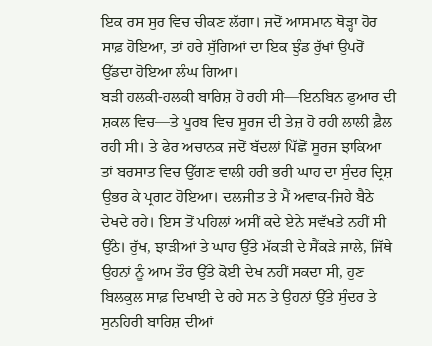ਇਕ ਰਸ ਸੁਰ ਵਿਚ ਚੀਕਣ ਲੱਗਾ। ਜਦੋਂ ਆਸਮਾਨ ਥੋੜ੍ਹਾ ਹੋਰ ਸਾਫ਼ ਹੋਇਆ, ਤਾਂ ਹਰੇ ਸੁੱਗਿਆਂ ਦਾ ਇਕ ਝੁੰਡ ਰੁੱਖਾਂ ਉਪਰੋਂ ਉੱਡਦਾ ਹੋਇਆ ਲੰਘ ਗਿਆ।
ਬੜੀ ਹਲਕੀ-ਹਲਕੀ ਬਾਰਿਸ਼ ਹੋ ਰਹੀ ਸੀ—ਇਨਬਿਨ ਫੁਆਰ ਦੀ ਸ਼ਕਲ ਵਿਚ—ਤੇ ਪੂਰਬ ਵਿਚ ਸੂਰਜ ਦੀ ਤੇਜ਼ ਹੋ ਰਹੀ ਲਾਲੀ ਫ਼ੈਲ ਰਹੀ ਸੀ। ਤੇ ਫੇਰ ਅਚਾਨਕ ਜਦੋਂ ਬੱਦਲਾਂ ਪਿੱਛੋਂ ਸੂਰਜ ਝਾਕਿਆ ਤਾਂ ਬਰਸਾਤ ਵਿਚ ਉੱਗਣ ਵਾਲੀ ਹਰੀ ਭਰੀ ਘਾਹ ਦਾ ਸੁੰਦਰ ਦ੍ਰਿਸ਼ ਉਭਰ ਕੇ ਪ੍ਰਗਟ ਹੋਇਆ। ਦਲਜੀਤ ਤੇ ਮੈਂ ਅਵਾਕ-ਜਿਹੇ ਬੈਠੇ ਦੇਖਦੇ ਰਹੇ। ਇਸ ਤੋਂ ਪਹਿਲਾਂ ਅਸੀਂ ਕਦੇ ਏਨੇ ਸਵੱਖਤੇ ਨਹੀਂ ਸੀ ਉੱਠੇ। ਰੁੱਖ, ਝਾੜੀਆਂ ਤੇ ਘਾਹ ਉੱਤੇ ਮੱਕੜੀ ਦੇ ਸੈਂਕੜੇ ਜਾਲੇ, ਜਿੱਥੇ ਉਹਨਾਂ ਨੂੰ ਆਮ ਤੌਰ ਉੱਤੇ ਕੋਈ ਦੇਖ ਨਹੀਂ ਸਕਦਾ ਸੀ, ਹੁਣ ਬਿਲਕੁਲ ਸਾਫ਼ ਦਿਖਾਈ ਦੇ ਰਹੇ ਸਨ ਤੇ ਉਹਨਾਂ ਉੱਤੇ ਸੁੰਦਰ ਤੇ ਸੁਨਹਿਰੀ ਬਾਰਿਸ਼ ਦੀਆਂ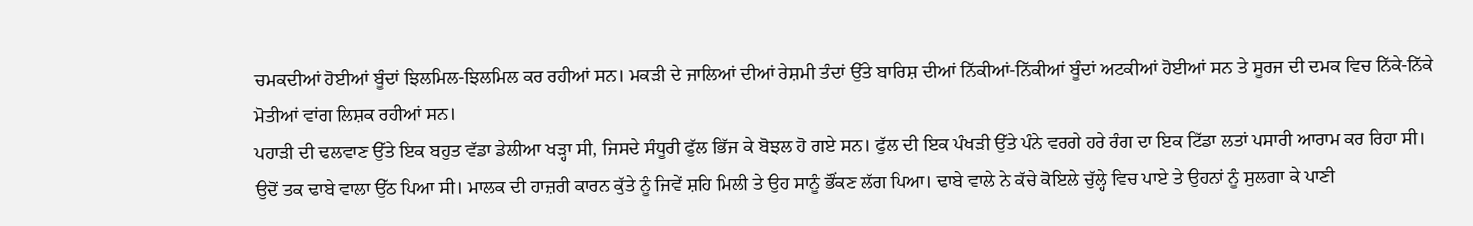ਚਮਕਦੀਆਂ ਹੋਈਆਂ ਬੂੰਦਾਂ ਝਿਲਮਿਲ-ਝਿਲਮਿਲ ਕਰ ਰਹੀਆਂ ਸਨ। ਮਕੜੀ ਦੇ ਜਾਲਿਆਂ ਦੀਆਂ ਰੇਸ਼ਮੀ ਤੰਦਾਂ ਉੱਤੇ ਬਾਰਿਸ਼ ਦੀਆਂ ਨਿੱਕੀਆਂ-ਨਿੱਕੀਆਂ ਬੂੰਦਾਂ ਅਟਕੀਆਂ ਹੋਈਆਂ ਸਨ ਤੇ ਸੂਰਜ ਦੀ ਦਮਕ ਵਿਚ ਨਿੱਕੇ-ਨਿੱਕੇ ਮੋਤੀਆਂ ਵਾਂਗ ਲਿਸ਼ਕ ਰਹੀਆਂ ਸਨ।
ਪਹਾੜੀ ਦੀ ਢਲਵਾਣ ਉੱਤੇ ਇਕ ਬਹੁਤ ਵੱਡਾ ਡੇਲੀਆ ਖੜ੍ਹਾ ਸੀ, ਜਿਸਦੇ ਸੰਧੂਰੀ ਫੁੱਲ ਭਿੱਜ ਕੇ ਬੋਝਲ ਹੋ ਗਏ ਸਨ। ਫੁੱਲ ਦੀ ਇਕ ਪੰਖੜੀ ਉੱਤੇ ਪੰਨੇ ਵਰਗੇ ਹਰੇ ਰੰਗ ਦਾ ਇਕ ਟਿੱਡਾ ਲਤਾਂ ਪਸਾਰੀ ਆਰਾਮ ਕਰ ਰਿਹਾ ਸੀ।
ਉਦੋਂ ਤਕ ਢਾਬੇ ਵਾਲਾ ਉੱਠ ਪਿਆ ਸੀ। ਮਾਲਕ ਦੀ ਹਾਜ਼ਰੀ ਕਾਰਨ ਕੁੱਤੇ ਨੂੰ ਜਿਵੇਂ ਸ਼ਹਿ ਮਿਲੀ ਤੇ ਉਹ ਸਾਨੂੰ ਭੌਂਕਣ ਲੱਗ ਪਿਆ। ਢਾਬੇ ਵਾਲੇ ਨੇ ਕੱਚੇ ਕੋਇਲੇ ਚੁੱਲ੍ਹੇ ਵਿਚ ਪਾਏ ਤੇ ਉਹਨਾਂ ਨੂੰ ਸੁਲਗਾ ਕੇ ਪਾਣੀ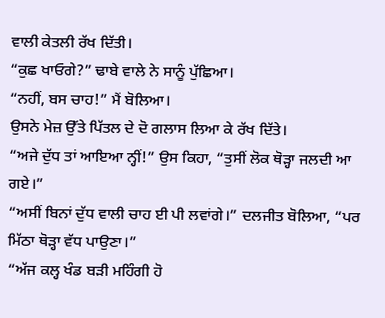ਵਾਲੀ ਕੇਤਲੀ ਰੱਖ ਦਿੱਤੀ।
“ਕੁਛ ਖਾਓਗੇ?” ਢਾਬੇ ਵਾਲੇ ਨੇ ਸਾਨੂੰ ਪੁੱਛਿਆ।
“ਨਹੀਂ, ਬਸ ਚਾਹ!” ਮੈਂ ਬੋਲਿਆ।
ਉਸਨੇ ਮੇਜ਼ ਉੱਤੇ ਪਿੱਤਲ ਦੇ ਦੋ ਗਲਾਸ ਲਿਆ ਕੇ ਰੱਖ ਦਿੱਤੇ।
“ਅਜੇ ਦੁੱਧ ਤਾਂ ਆਇਆ ਨ੍ਹੀਂ!” ਉਸ ਕਿਹਾ, “ਤੁਸੀਂ ਲੋਕ ਥੋੜ੍ਹਾ ਜਲਦੀ ਆ ਗਏ।”
“ਅਸੀਂ ਬਿਨਾਂ ਦੁੱਧ ਵਾਲੀ ਚਾਹ ਈ ਪੀ ਲਵਾਂਗੇ।” ਦਲਜੀਤ ਬੋਲਿਆ, “ਪਰ ਮਿੱਠਾ ਥੋੜ੍ਹਾ ਵੱਧ ਪਾਉਣਾ।”
“ਅੱਜ ਕਲ੍ਹ ਖੰਡ ਬੜੀ ਮਹਿੰਗੀ ਹੋ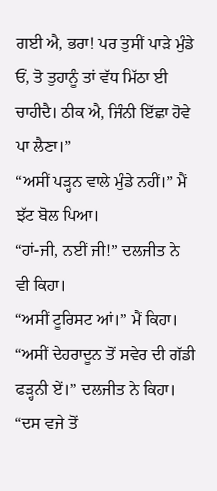ਗਈ ਐ, ਭਰਾ! ਪਰ ਤੁਸੀਂ ਪਾੜੇ ਮੁੰਡੇ ਓਂ, ਤੋ ਤੁਹਾਨੂੰ ਤਾਂ ਵੱਧ ਮਿੱਠਾ ਈ ਚਾਹੀਦੈ। ਠੀਕ ਐ, ਜਿੰਨੀ ਇੱਛਾ ਹੋਵੇ ਪਾ ਲੈਣਾ।”
“ਅਸੀਂ ਪੜ੍ਹਨ ਵਾਲੇ ਮੁੰਡੇ ਨਹੀਂ।” ਮੈਂ ਝੱਟ ਬੋਲ ਪਿਆ।
“ਹਾਂ-ਜੀ, ਨਈਂ ਜੀ!” ਦਲਜੀਤ ਨੇ ਵੀ ਕਿਹਾ।
“ਅਸੀਂ ਟੂਰਿਸਟ ਆਂ।” ਮੈਂ ਕਿਹਾ।
“ਅਸੀਂ ਦੇਹਰਾਦੂਨ ਤੋਂ ਸਵੇਰ ਦੀ ਗੱਡੀ ਫੜ੍ਹਨੀ ਏਂ।” ਦਲਜੀਤ ਨੇ ਕਿਹਾ।
“ਦਸ ਵਜੇ ਤੋਂ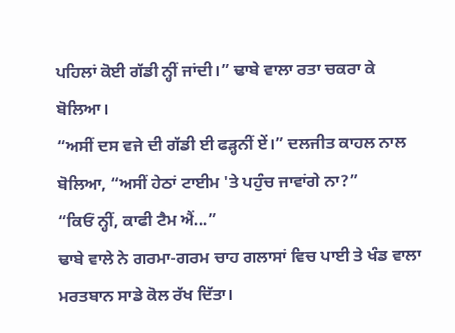ਪਹਿਲਾਂ ਕੋਈ ਗੱਡੀ ਨ੍ਹੀਂ ਜਾਂਦੀ।” ਢਾਬੇ ਵਾਲਾ ਰਤਾ ਚਕਰਾ ਕੇ ਬੋਲਿਆ।
“ਅਸੀਂ ਦਸ ਵਜੇ ਦੀ ਗੱਡੀ ਈ ਫੜ੍ਹਨੀਂ ਏਂ।” ਦਲਜੀਤ ਕਾਹਲ ਨਾਲ ਬੋਲਿਆ, “ਅਸੀਂ ਹੇਠਾਂ ਟਾਈਮ 'ਤੇ ਪਹੁੰਚ ਜਾਵਾਂਗੇ ਨਾ?”
“ਕਿਓਂ ਨ੍ਹੀਂ, ਕਾਫੀ ਟੈਮ ਐਂ...”
ਢਾਬੇ ਵਾਲੇ ਨੇ ਗਰਮਾ-ਗਰਮ ਚਾਹ ਗਲਾਸਾਂ ਵਿਚ ਪਾਈ ਤੇ ਖੰਡ ਵਾਲਾ ਮਰਤਬਾਨ ਸਾਡੇ ਕੋਲ ਰੱਖ ਦਿੱਤਾ।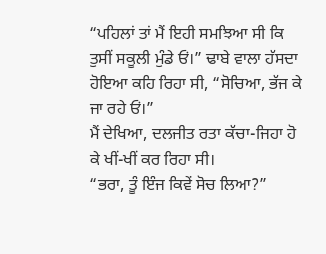“ਪਹਿਲਾਂ ਤਾਂ ਮੈਂ ਇਹੀ ਸਮਝਿਆ ਸੀ ਕਿ ਤੁਸੀਂ ਸਕੂਲੀ ਮੁੰਡੇ ਓਂ।” ਢਾਬੇ ਵਾਲਾ ਹੱਸਦਾ ਹੋਇਆ ਕਹਿ ਰਿਹਾ ਸੀ, “ਸੋਚਿਆ, ਭੱਜ ਕੇ ਜਾ ਰਹੇ ਓਂ।”
ਮੈਂ ਦੇਖਿਆ, ਦਲਜੀਤ ਰਤਾ ਕੱਚਾ-ਜਿਹਾ ਹੋ ਕੇ ਖੀਂ-ਖੀਂ ਕਰ ਰਿਹਾ ਸੀ।
“ਭਰਾ, ਤੂੰ ਇੰਜ ਕਿਵੇਂ ਸੋਚ ਲਿਆ?”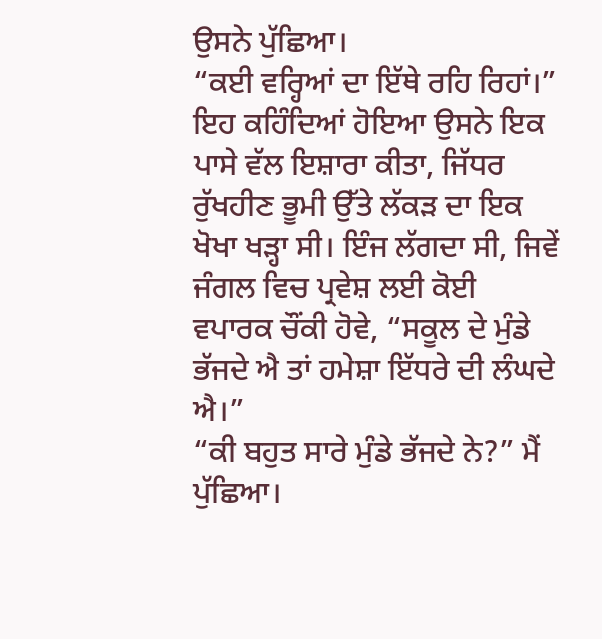ਉਸਨੇ ਪੁੱਛਿਆ।
“ਕਈ ਵਰ੍ਹਿਆਂ ਦਾ ਇੱਥੇ ਰਹਿ ਰਿਹਾਂ।” ਇਹ ਕਹਿੰਦਿਆਂ ਹੋਇਆ ਉਸਨੇ ਇਕ ਪਾਸੇ ਵੱਲ ਇਸ਼ਾਰਾ ਕੀਤਾ, ਜਿੱਧਰ ਰੁੱਖਹੀਣ ਭੂਮੀ ਉੱਤੇ ਲੱਕੜ ਦਾ ਇਕ ਖੋਖਾ ਖੜ੍ਹਾ ਸੀ। ਇੰਜ ਲੱਗਦਾ ਸੀ, ਜਿਵੇਂ ਜੰਗਲ ਵਿਚ ਪ੍ਰਵੇਸ਼ ਲਈ ਕੋਈ ਵਪਾਰਕ ਚੌਂਕੀ ਹੋਵੇ, “ਸਕੂਲ ਦੇ ਮੁੰਡੇ ਭੱਜਦੇ ਐ ਤਾਂ ਹਮੇਸ਼ਾ ਇੱਧਰੇ ਦੀ ਲੰਘਦੇ ਐ।”
“ਕੀ ਬਹੁਤ ਸਾਰੇ ਮੁੰਡੇ ਭੱਜਦੇ ਨੇ?” ਮੈਂ ਪੁੱਛਿਆ।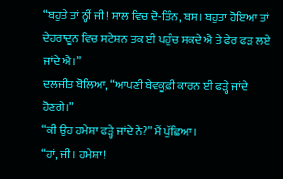“ਬਹੁਤੇ ਤਾਂ ਨ੍ਹੀਂ ਜੀ! ਸਾਲ ਵਿਚ ਦੋ-ਤਿੰਨ, ਬਸ। ਬਹੁਤਾ ਹੋਇਆ ਤਾਂ ਦੇਹਰਾਦੂਨ ਵਿਚ ਸਟੇਸ਼ਨ ਤਕ ਈ ਪਹੁੰਚ ਸਕਦੇ ਐ ਤੇ ਫੇਰ ਫੜ ਲਏ ਜਾਂਦੇ ਐ।”
ਦਲਜੀਤ ਬੋਲਿਆ, “ਆਪਣੀ ਬੇਵਕੂਫ਼ੀ ਕਾਰਨ ਈ ਫੜ੍ਹੇ ਜਾਂਦੇ ਹੋਣਗੇ।”
“ਕੀ ਉਹ ਹਮੇਸ਼ਾ ਫੜ੍ਹੇ ਜਾਂਦੇ ਨੇ?” ਮੈਂ ਪੁੱਛਿਆ।
“ਹਾਂ, ਜੀ। ਹਮੇਸ਼ਾ!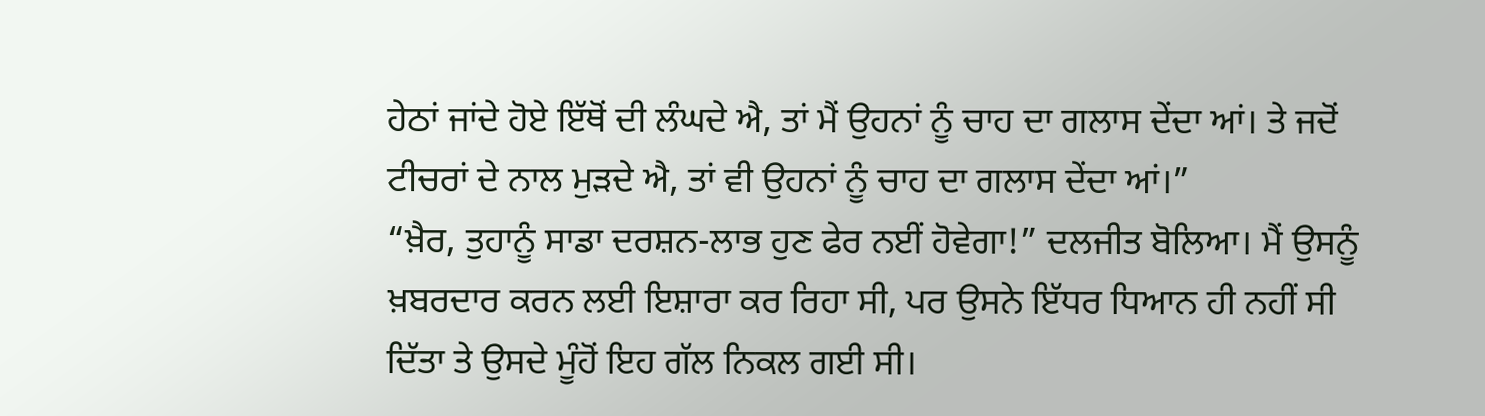ਹੇਠਾਂ ਜਾਂਦੇ ਹੋਏ ਇੱਥੋਂ ਦੀ ਲੰਘਦੇ ਐ, ਤਾਂ ਮੈਂ ਉਹਨਾਂ ਨੂੰ ਚਾਹ ਦਾ ਗਲਾਸ ਦੇਂਦਾ ਆਂ। ਤੇ ਜਦੋਂ ਟੀਚਰਾਂ ਦੇ ਨਾਲ ਮੁੜਦੇ ਐ, ਤਾਂ ਵੀ ਉਹਨਾਂ ਨੂੰ ਚਾਹ ਦਾ ਗਲਾਸ ਦੇਂਦਾ ਆਂ।”
“ਖ਼ੈਰ, ਤੁਹਾਨੂੰ ਸਾਡਾ ਦਰਸ਼ਨ-ਲਾਭ ਹੁਣ ਫੇਰ ਨਈਂ ਹੋਵੇਗਾ!” ਦਲਜੀਤ ਬੋਲਿਆ। ਮੈਂ ਉਸਨੂੰ ਖ਼ਬਰਦਾਰ ਕਰਨ ਲਈ ਇਸ਼ਾਰਾ ਕਰ ਰਿਹਾ ਸੀ, ਪਰ ਉਸਨੇ ਇੱਧਰ ਧਿਆਨ ਹੀ ਨਹੀਂ ਸੀ ਦਿੱਤਾ ਤੇ ਉਸਦੇ ਮੂੰਹੋਂ ਇਹ ਗੱਲ ਨਿਕਲ ਗਈ ਸੀ।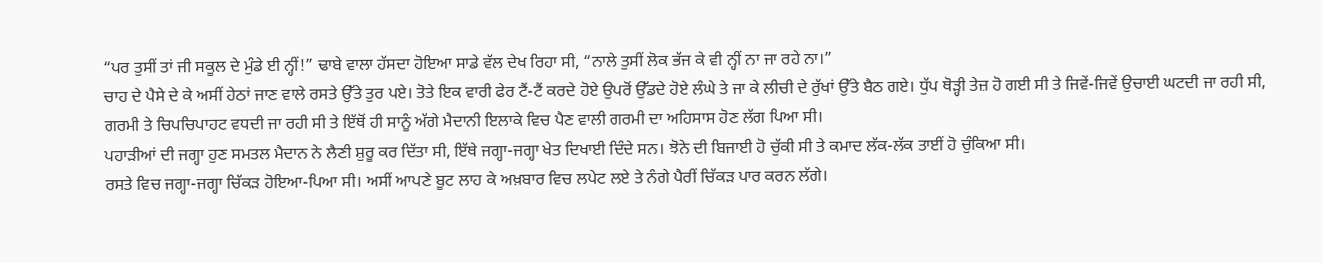“ਪਰ ਤੁਸੀਂ ਤਾਂ ਜੀ ਸਕੂਲ ਦੇ ਮੁੰਡੇ ਈ ਨ੍ਹੀਂ!” ਢਾਬੇ ਵਾਲਾ ਹੱਸਦਾ ਹੋਇਆ ਸਾਡੇ ਵੱਲ ਦੇਖ ਰਿਹਾ ਸੀ, “ਨਾਲੇ ਤੁਸੀਂ ਲੋਕ ਭੱਜ ਕੇ ਵੀ ਨ੍ਹੀਂ ਨਾ ਜਾ ਰਹੇ ਨਾ।”
ਚਾਹ ਦੇ ਪੈਸੇ ਦੇ ਕੇ ਅਸੀਂ ਹੇਠਾਂ ਜਾਣ ਵਾਲੇ ਰਸਤੇ ਉੱਤੇ ਤੁਰ ਪਏ। ਤੋਤੇ ਇਕ ਵਾਰੀ ਫੇਰ ਟੈਂ-ਟੈਂ ਕਰਦੇ ਹੋਏ ਉਪਰੋਂ ਉੱਡਦੇ ਹੋਏ ਲੰਘੇ ਤੇ ਜਾ ਕੇ ਲੀਚੀ ਦੇ ਰੁੱਖਾਂ ਉੱਤੇ ਬੈਠ ਗਏ। ਧੁੱਪ ਥੋੜ੍ਹੀ ਤੇਜ਼ ਹੋ ਗਈ ਸੀ ਤੇ ਜਿਵੇਂ-ਜਿਵੇਂ ਉਚਾਈ ਘਟਦੀ ਜਾ ਰਹੀ ਸੀ, ਗਰਮੀ ਤੇ ਚਿਪਚਿਪਾਹਟ ਵਧਦੀ ਜਾ ਰਹੀ ਸੀ ਤੇ ਇੱਥੋਂ ਹੀ ਸਾਨੂੰ ਅੱਗੇ ਮੈਦਾਨੀ ਇਲਾਕੇ ਵਿਚ ਪੈਣ ਵਾਲੀ ਗਰਮੀ ਦਾ ਅਹਿਸਾਸ ਹੋਣ ਲੱਗ ਪਿਆ ਸੀ।
ਪਹਾੜੀਆਂ ਦੀ ਜਗ੍ਹਾ ਹੁਣ ਸਮਤਲ ਮੈਦਾਨ ਨੇ ਲੈਣੀ ਸ਼ੁਰੂ ਕਰ ਦਿੱਤਾ ਸੀ, ਇੱਥੇ ਜਗ੍ਹਾ-ਜਗ੍ਹਾ ਖੇਤ ਦਿਖਾਈ ਦਿੰਦੇ ਸਨ। ਝੋਨੇ ਦੀ ਬਿਜਾਈ ਹੋ ਚੁੱਕੀ ਸੀ ਤੇ ਕਮਾਦ ਲੱਕ-ਲੱਕ ਤਾਈਂ ਹੋ ਚੁੰਕਿਆ ਸੀ।
ਰਸਤੇ ਵਿਚ ਜਗ੍ਹਾ-ਜਗ੍ਹਾ ਚਿੱਕੜ ਹੋਇਆ-ਪਿਆ ਸੀ। ਅਸੀਂ ਆਪਣੇ ਬੂਟ ਲਾਹ ਕੇ ਅਖ਼ਬਾਰ ਵਿਚ ਲਪੇਟ ਲਏ ਤੇ ਨੰਗੇ ਪੈਰੀਂ ਚਿੱਕੜ ਪਾਰ ਕਰਨ ਲੱਗੇ।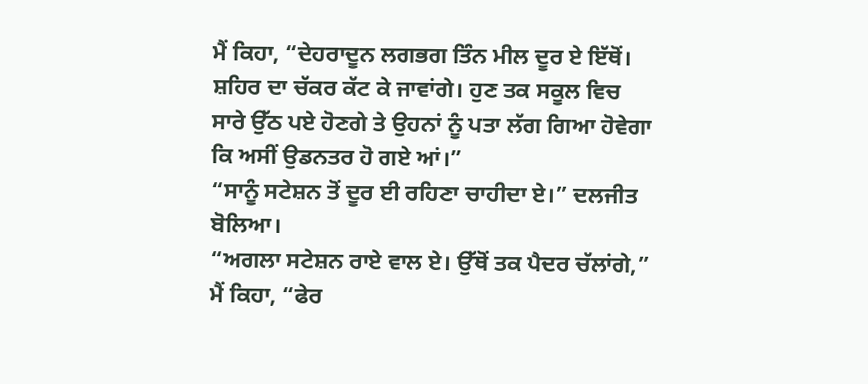ਮੈਂ ਕਿਹਾ, “ਦੇਹਰਾਦੂਨ ਲਗਭਗ ਤਿੰਨ ਮੀਲ ਦੂਰ ਏ ਇੱਥੋਂ। ਸ਼ਹਿਰ ਦਾ ਚੱਕਰ ਕੱਟ ਕੇ ਜਾਵਾਂਗੇ। ਹੁਣ ਤਕ ਸਕੂਲ ਵਿਚ ਸਾਰੇ ਉੱਠ ਪਏ ਹੋਣਗੇ ਤੇ ਉਹਨਾਂ ਨੂੰ ਪਤਾ ਲੱਗ ਗਿਆ ਹੋਵੇਗਾ ਕਿ ਅਸੀਂ ਉਡਨਤਰ ਹੋ ਗਏ ਆਂ।”
“ਸਾਨੂੰ ਸਟੇਸ਼ਨ ਤੋਂ ਦੂਰ ਈ ਰਹਿਣਾ ਚਾਹੀਦਾ ਏ।” ਦਲਜੀਤ ਬੋਲਿਆ।
“ਅਗਲਾ ਸਟੇਸ਼ਨ ਰਾਏ ਵਾਲ ਏ। ਉੱਥੋਂ ਤਕ ਪੈਦਰ ਚੱਲਾਂਗੇ,” ਮੈਂ ਕਿਹਾ, “ਫੇਰ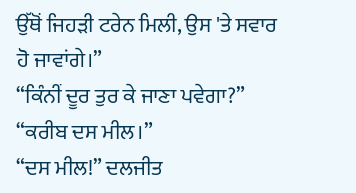ਉੱਥੋਂ ਜਿਹੜੀ ਟਰੇਨ ਮਿਲੀ, ਉਸ 'ਤੇ ਸਵਾਰ ਹੋ ਜਾਵਾਂਗੇ।”
“ਕਿੰਨੀਂ ਦੂਰ ਤੁਰ ਕੇ ਜਾਣਾ ਪਵੇਗਾ?”
“ਕਰੀਬ ਦਸ ਮੀਲ।”
“ਦਸ ਮੀਲ!” ਦਲਜੀਤ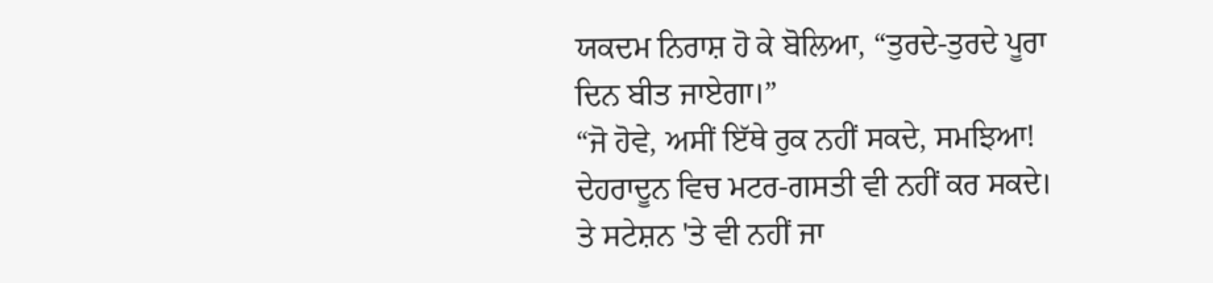ਯਕਦਮ ਨਿਰਾਸ਼ ਹੋ ਕੇ ਬੋਲਿਆ, “ਤੁਰਦੇ-ਤੁਰਦੇ ਪੂਰਾ ਦਿਨ ਬੀਤ ਜਾਏਗਾ।”
“ਜੋ ਹੋਵੇ, ਅਸੀਂ ਇੱਥੇ ਰੁਕ ਨਹੀਂ ਸਕਦੇ, ਸਮਝਿਆ! ਦੇਹਰਾਦੂਨ ਵਿਚ ਮਟਰ-ਗਸਤੀ ਵੀ ਨਹੀਂ ਕਰ ਸਕਦੇ। ਤੇ ਸਟੇਸ਼ਨ 'ਤੇ ਵੀ ਨਹੀਂ ਜਾ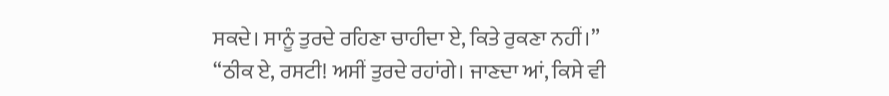ਸਕਦੇ। ਸਾਨੂੰ ਤੁਰਦੇ ਰਹਿਣਾ ਚਾਹੀਦਾ ਏ, ਕਿਤੇ ਰੁਕਣਾ ਨਹੀਂ।”
“ਠੀਕ ਏ, ਰਸਟੀ! ਅਸੀਂ ਤੁਰਦੇ ਰਹਾਂਗੇ। ਜਾਣਦਾ ਆਂ, ਕਿਸੇ ਵੀ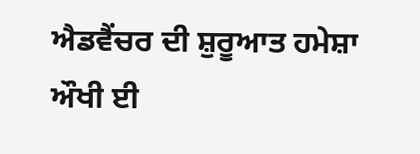ਐਡਵੈਂਚਰ ਦੀ ਸ਼ੁਰੂਆਤ ਹਮੇਸ਼ਾ ਔਖੀ ਈ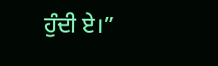ਹੁੰਦੀ ਏ।”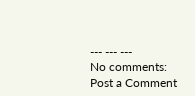--- --- ---
No comments:
Post a Comment